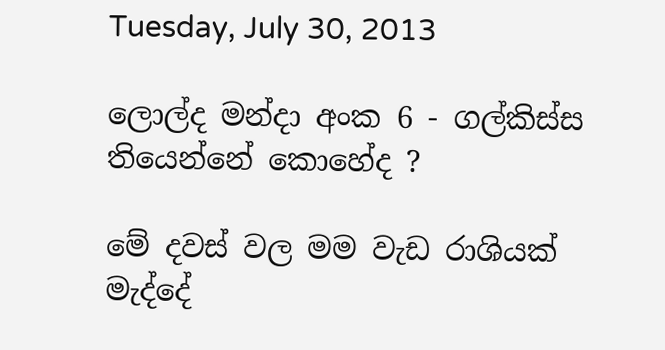Tuesday, July 30, 2013

ලොල්ද මන්දා අංක 6 - ගල්කිස්ස තියෙන්නේ කොහේද ?

මේ දවස් වල මම වැඩ රාශියක් මැද්දේ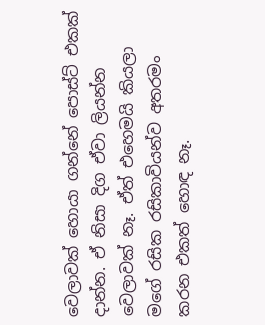වෙලාවක් හොයා ගන්නේ පොස්ට් එකක් දාන්න. ඒ නිසා දිග ඒවා ලියන්න වෙලාවක් නෑ. ඒත් එහෙමයි කියලා මගේ රසික රසිකාවියන්ව අතරමං කරන එකත් හොඳ නෑ.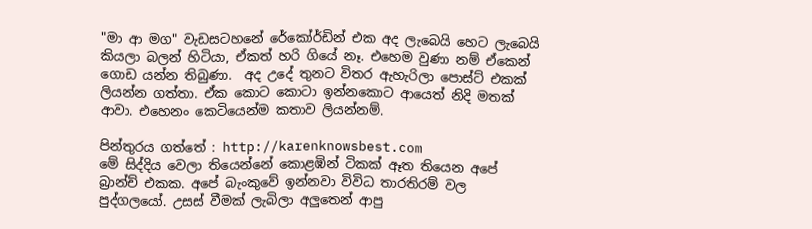"මා ආ මග" වැඩසටහනේ රේකෝර්ඩින් එක අද ලැබෙයි හෙට ලැබෙයි කියලා බලන් හිටියා, ඒකත් හරි ගියේ නෑ. එහෙම වුණා නම් ඒකෙන් ගොඩ යන්න තිබුණා.  අද උදේ තුනට විතර ඇහැරිලා පොස්ට් එකක් ලියන්න ගත්තා. ඒක කොට කොටා ඉන්නකොට ආයෙත් නිදි මතක් ආවා. එහෙනං කෙටියෙන්ම කතාව ලියන්නම්.

පින්තුරය ගත්තේ : http://karenknowsbest.com
මේ සිද්දිය වෙලා තියෙන්නේ කොළඹින් ටිකක් ඈත තියෙන අපේ බ්‍රාන්ච් එකක. අපේ බැංකුවේ ඉන්නවා විවිධ තාරතිරම් වල පුද්ගලයෝ. උසස් වීමක් ලැබිලා අලුතෙන් ආපු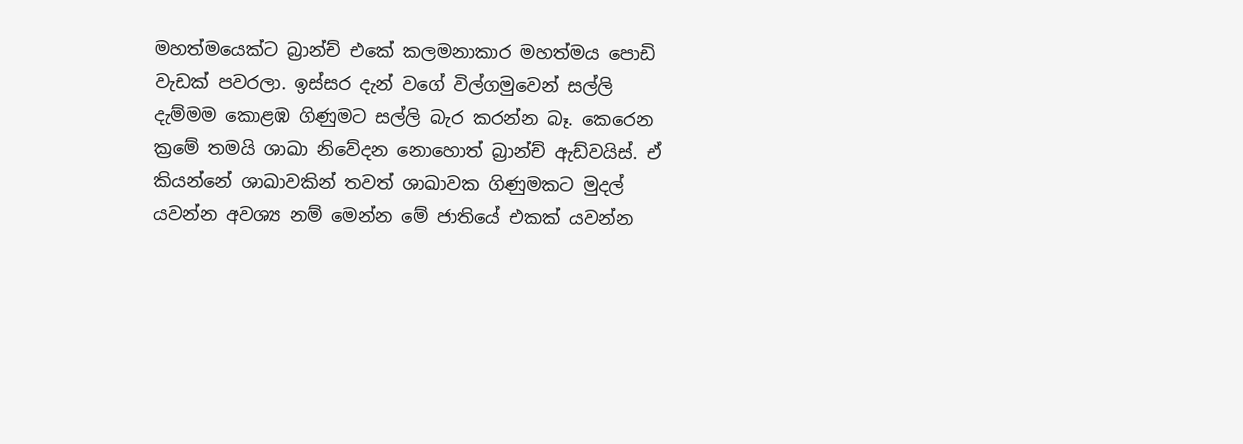මහත්මයෙක්ට බ්‍රාන්ච් එකේ කලමනාකාර මහත්මය පොඩි වැඩක් පවරලා. ඉස්සර දැන් වගේ විල්ගමුවෙන් සල්ලි දැම්මම කොළඹ ගිණුමට සල්ලි බැර කරන්න බෑ. කෙරෙන ක්‍රමේ තමයි ශාඛා නිවේදන නොහොත් බ්‍රාන්ච් ඇඩ්වයිස්. ඒ කියන්නේ ශාඛාවකින් තවත් ශාඛාවක ගිණුමකට මුදල් යවන්න අවශ්‍ය නම් මෙන්න මේ ජාතියේ එකක් යවන්න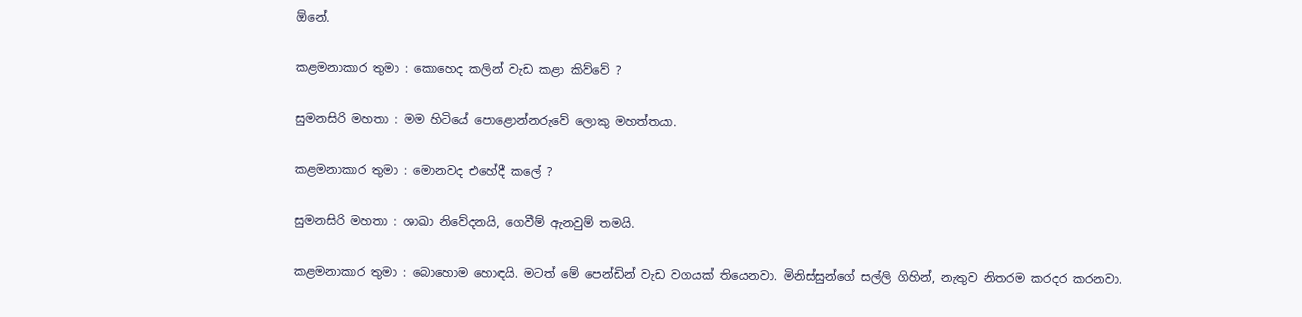ඕනේ.

කළමනාකාර තුමා : කොහෙද කලින් වැඩ කළා කිව්වේ ?

සුමනසිරි මහතා : මම හිටියේ පොළොන්නරුවේ ලොකු මහත්තයා.

කළමනාකාර තුමා : මොනවද එහේදී කලේ ?

සුමනසිරි මහතා : ශාඛා නිවේදනයි, ගෙවීම් ඇනවුම් තමයි.

කළමනාකාර තුමා : බොහොම හොඳයි. මටත් මේ පෙන්ඩින් වැඩ වගයක් තියෙනවා. මිනිස්සුන්ගේ සල්ලි ගිහින්, නැතුව නිතරම කරදර කරනවා.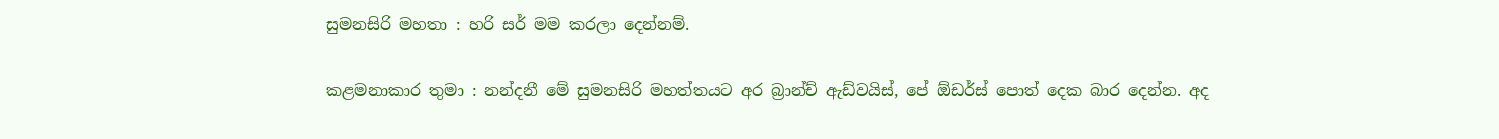සුමනසිරි මහතා : හරි සර් මම කරලා දෙන්නම්.

කළමනාකාර තුමා : නන්දනී මේ සුමනසිරි මහත්තයට අර බ්‍රාන්ච් ඇඩ්වයිස්, පේ ඕඩර්ස් පොත් දෙක බාර දෙන්න. අද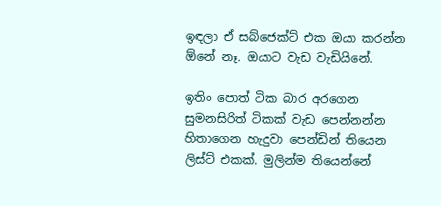ඉඳලා ඒ සබ්ජෙක්ට් එක ඔයා කරන්න ඕනේ නෑ. ඔයාට වැඩ වැඩියිනේ.

ඉතිං පොත් ටික බාර අරගෙන සුමනසිරිත් ටිකක් වැඩ පෙන්නන්න හිතාගෙන හැදුවා පෙන්ඩින් තියෙන ලිස්ට් එකක්. මුලින්ම තියෙන්නේ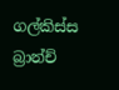ගල්කිස්ස බ්‍රාන්ච්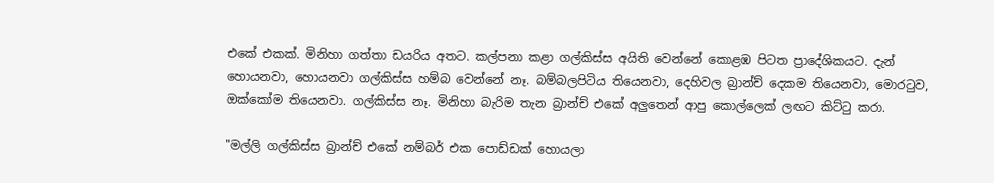එකේ එකක්. මිනිහා ගත්තා ඩයරිය අතට. කල්පනා කළා ගල්කිස්ස අයිති වෙන්නේ කොළඹ පිටත ප්‍රාදේශිකයට. දැන් හොයනවා, හොයනවා ගල්කිස්ස හම්බ වෙන්නේ නෑ. බම්බලපිටිය තියෙනවා, දෙහිවල බ්‍රාන්ච් දෙකම තියෙනවා, මොරටුව, ඔක්කෝම තියෙනවා. ගල්කිස්ස නෑ. මිනිහා බැරිම තැන බ්‍රාන්ච් එකේ අලුතෙන් ආපු කොල්ලෙක් ලඟට කිට්ටු කරා.

"මල්ලි ගල්කිස්ස බ්‍රාන්ච් එකේ නම්බර් එක පොඩ්ඩක් හොයලා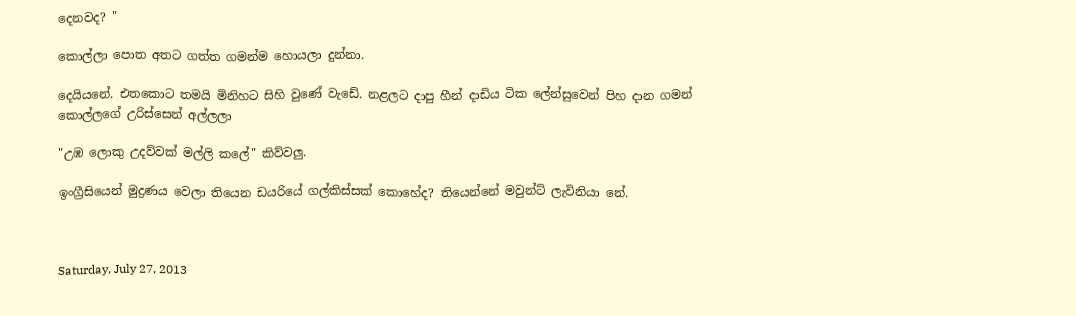දෙනවද? "

කොල්ලා පොත අතට ගත්ත ගමන්ම හොයලා දුන්නා.

දෙයියනේ. එතකොට තමයි මිනිහට සිහි වුණේ වැඩේ. නළලට දාපු හීන් දාඩිය ටික ලේන්සුවෙන් පිහ දාන ගමන් කොල්ලගේ උරිස්සෙන් අල්ලලා

"උඹ ලොකු උදව්වක් මල්ලි කලේ" කිව්වලු.

ඉංග්‍රීසියෙන් මුද්‍රණය වෙලා තියෙන ඩයරියේ ගල්කිස්සක් කොහේද? තියෙන්නේ මවුන්ට් ලැවිනියා නේ.



Saturday, July 27, 2013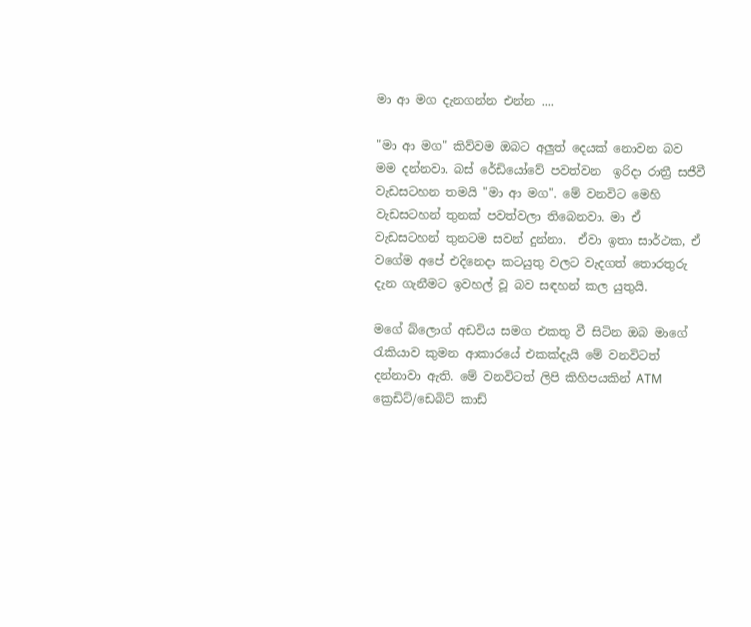මා ආ මග දැනගන්න එන්න ....

"මා ආ මග" කිව්වම ඔබට අලුත් දෙයක් නොවන බව මම දන්නවා. බස් රේඩියෝවේ පවත්වන  ඉරිදා රාත්‍රී සජීවී වැඩසටහන තමයි "මා ආ මග". මේ වනවිට මෙහි වැඩසටහන් තුනක් පවත්වලා තිබෙනවා. මා ඒ වැඩසටහන් තුනටම සවන් දුන්නා.  ඒවා ඉතා සාර්ථක, ඒ වගේම අපේ එදිනෙදා කටයුතු වලට වැදගත් තොරතුරු දැන ගැනීමට ඉවහල් වූ බව සඳහන් කල යුතුයි.

මගේ බ්ලොග් අඩවිය සමග එකතු වී සිටින ඔබ මාගේ රැකියාව කුමන ආකාරයේ එකක්දැයි මේ වනවිටත් දන්නාවා ඇති. මේ වනවිටත් ලිපි කිහිපයකින් ATM ක්‍රෙඩිට්/ඩෙබිට් කාඩ්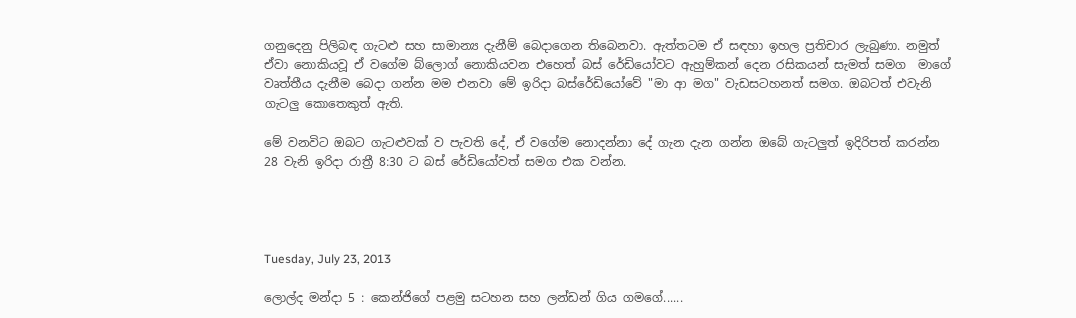ගනුදෙනු පිලිබඳ ගැටළු සහ සාමාන්‍ය දැනීම් බෙදාගෙන තිබෙනවා. ඇත්තටම ඒ සඳහා ඉහල ප්‍රතිචාර ලැබුණා. නමුත් ඒවා නොකියවූ ඒ වගේම බ්ලොග් නොකියවන එහෙත් බස් රේඩියෝවට ඇහුම්කන් දෙන රසිකයන් සැමත් සමග  මාගේ වෘත්තීය දැනීම බෙදා ගන්න මම එනවා මේ ඉරිදා බස්රේඩියෝවේ "මා ආ මග" වැඩසටහනත් සමග. ඔබටත් එවැනි ගැටලු කොතෙකුත් ඇති.

මේ වනවිට ඔබට ගැටළුවක් ව පැවති දේ, ඒ වගේම නොදන්නා දේ ගැන දැන ගන්න ඔබේ ගැටලුත් ඉදිරිපත් කරන්න 28 වැනි ඉරිදා රාත්‍රී 8:30 ට බස් රේඩියෝවත් සමග එක වන්න.




Tuesday, July 23, 2013

ලොල්ද මන්දා 5 : කෙන්ජිගේ පළමු සටහන සහ ලන්ඩන් ගිය ගමගේ......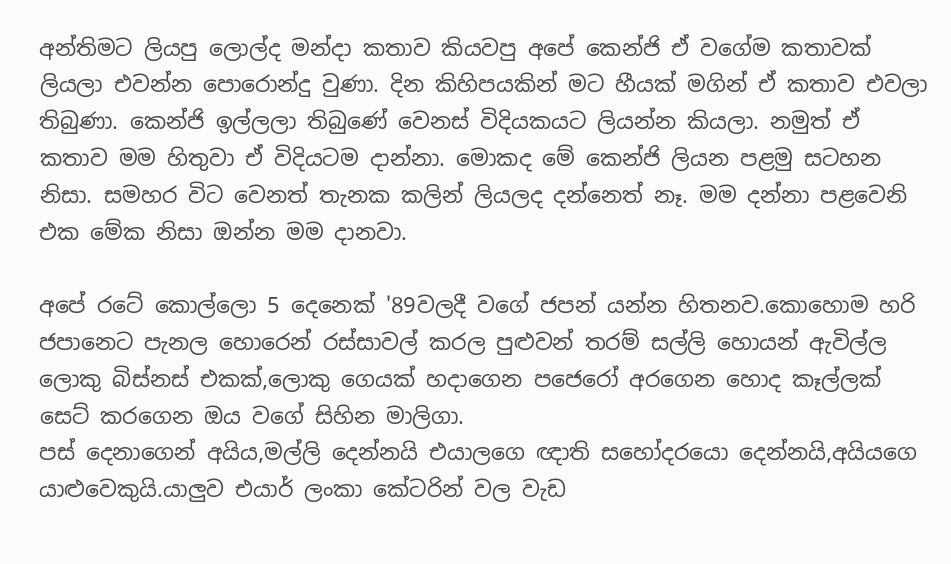අන්තිමට ලියපු ලොල්ද මන්දා කතාව කියවපු අපේ කෙන්ජි ඒ වගේම කතාවක් ලියලා එවන්න පොරොන්දු වුණා. දින කිහිපයකින් මට හීයක් මගින් ඒ කතාව එවලා තිබුණා. කෙන්ජි ඉල්ලලා තිබුණේ වෙනස් විදියකයට ලියන්න කියලා. නමුත් ඒ කතාව මම හිතුවා ඒ විදියටම දාන්නා. මොකද මේ කෙන්ජි ලියන පළමු සටහන නිසා. සමහර විට වෙනත් තැනක කලින් ලියලද දන්නෙත් නෑ. මම දන්නා පළවෙනි එක මේක නිසා ඔන්න මම දානවා.

අපේ රටේ කොල්ලො 5 දෙනෙක් '89වලදී වගේ ජපන් යන්න හිතනව.කොහොම හරි ජපානෙට පැනල හොරෙන් රස්සාවල් කරල පුළුවන් තරම් සල්ලි හොයන් ඇවිල්ල ලොකු බිස්නස් එකක්,ලොකු ගෙයක් හදාගෙන පජෙරෝ අරගෙන හොද කෑල්ලක් සෙට් කරගෙන ඔය වගේ සිහින මාලිගා.
පස් දෙනාගෙන් අයිය,මල්ලි දෙන්නයි එයාලගෙ ඥාති සහෝදරයො දෙන්නයි,අයියගෙ යාළුවෙකුයි.යාලුව එයාර් ලංකා කේටරින් වල වැඩ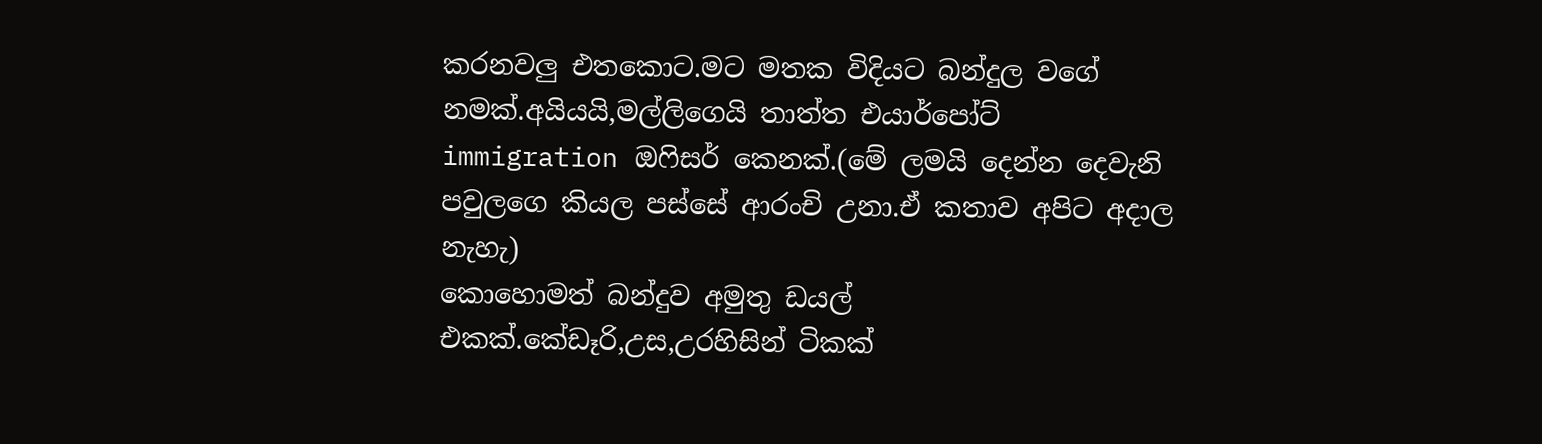කරනවලු එතකොට.මට මතක විදියට බන්දුල වගේ නමක්.අයියයි,මල්ලිගෙයි තාත්ත එයාර්පෝට් immigration ඔෆිසර් කෙනක්.(මේ ලමයි දෙන්න දෙවැනි පවුලගෙ කියල පස්සේ ආරංචි උනා.ඒ කතාව අපිට අදාල නැහැ)
කොහොමත් බන්දුව අමුතු ඩයල් එකක්.කේඩෑරි,උස,උරහිසින් ටිකක්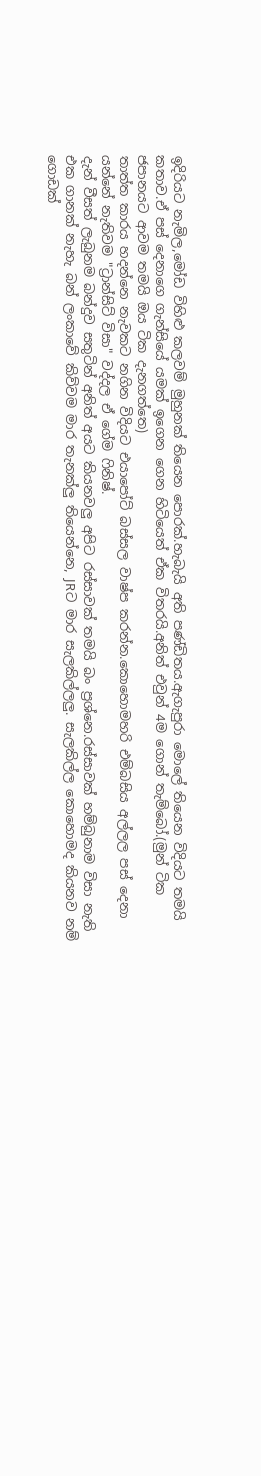ඉදිරියට නැමිල,මෝඩ විහිළු කලවම් මුහුනක් තියෙන පොරක්.හැබැයි අති පණ්ඩිතය.ඇගැපුරා මොලේ තියෙන විදියට තමයි කතාව.ඒ පස් දෙනාගෙ ගැන්සියේ යමක් ඉගෙන ගෙන හිටියෙත් ඒක විතරයි.අනිත් එවුන් 4ම ගොන් තැම්බෝ.(මුන් ටික ජපානයට ආවම තමයි ඔය ටික දැනගත්තෙ)
තාත්ත කාරය හදන්නෙ නැවකට නගින විදියට එයාපෝට් බස්සල වාෂ්ප කරන්න.කොහොමහරි එම්බසිය අල්ලල පස් දෙනා යන්නේ නැතිවම "ට්‍රාන්සිට් විසා" වද්දල ඒ ගේම ෆිනිෂ්.
දැන් වීසත් ලැබුනම බන්දුව සතුටින් අනිත් අයට කියනවලු අපිට රස්සාවක් තමයි බං ප්‍රශ්නෙ.රස්සාවක් හම්බුනාම විසා නැති එක ගානක් නැහැ බන් ලංකාවේ කිව්වම මාර තැනක්ලු තියෙන්නෙ, JRට මාර සැලකිල්ලලු. සැලකිල්ල කොහොමද කියනව නම් ගොඩක්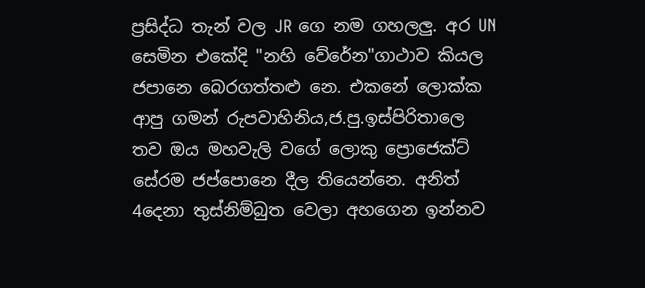ප්‍රසිද්ධ තැන් වල JR ගෙ නම ගහලලු. අර UN සෙමින එකේදි "නහි වේරේන"ගාථාව කියල ජපානෙ බෙරගත්තළු නෙ. එකනේ ලොක්ක ආපු ගමන් රුපවාහිනිය,ජ.පු.ඉස්පිරිතාලෙ තව ඔය මහවැලි වගේ ලොකු ප්‍රොජෙක්ට් සේරම ජප්පොනෙ දීල තියෙන්නෙ. අනිත් 4දෙනා තුස්නිම්බුත වෙලා අහගෙන ඉන්නව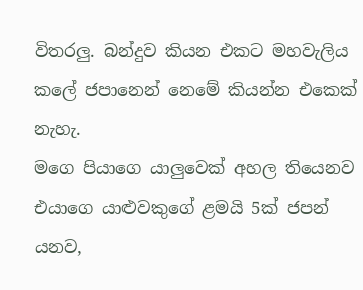විතරලු. බන්දුව කියන එකට මහවැලිය කලේ ජපානෙන් නෙමේ කියන්න එකෙක් නැහැ.
මගෙ පියාගෙ යාලුවෙක් අහල තියෙනව එයාගෙ යාළුවකුගේ ළමයි 5ක් ජපන් යනව,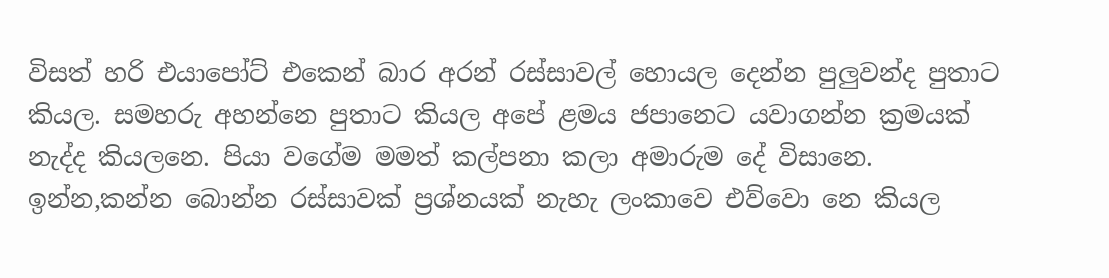විසත් හරි එයාපෝට් එකෙන් බාර අරන් රස්සාවල් හොයල දෙන්න පුලුවන්ද පුතාට කියල. සමහරු අහන්නෙ පුතාට කියල අපේ ළමය ජපානෙට යවාගන්න ක්‍රමයක් නැද්ද කියලනෙ. පියා වගේම මමත් කල්පනා කලා අමාරුම දේ විසානෙ. ඉන්න,කන්න බොන්න රස්සාවක් ප්‍රශ්නයක් නැහැ ලංකාවෙ එව්වො නෙ කියල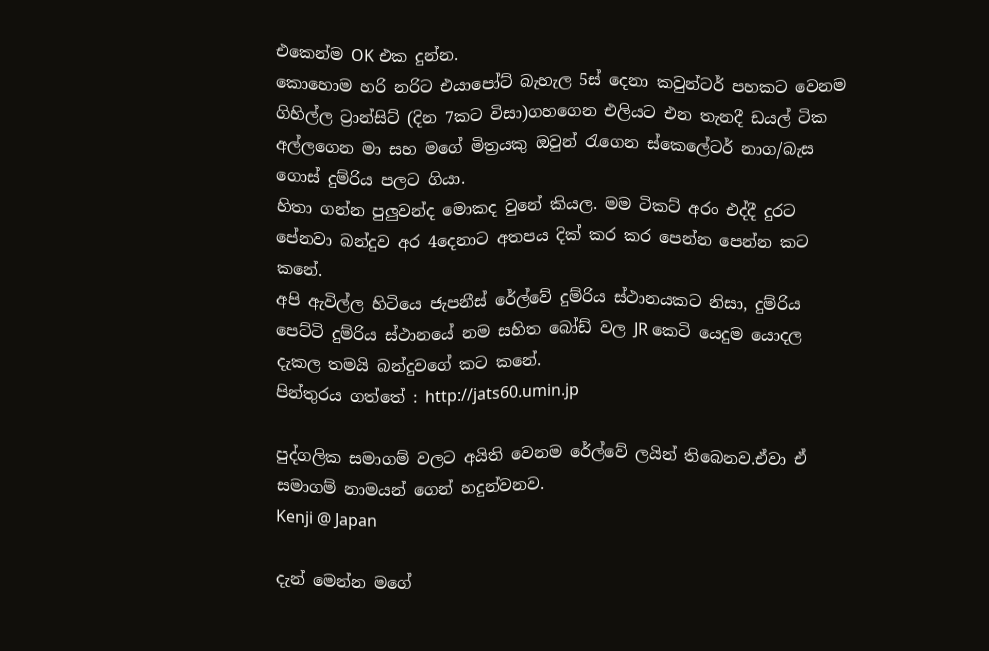එකෙන්ම OK එක දුන්න.
කොහොම හරි නරිට එයාපෝට් බැහැල 5ස් දෙනා කවුන්ටර් පහකට වෙනම ගිහිල්ල ට්‍රාන්සිට් (දින 7කට විසා)ගහගෙන එලියට එන තැනදී ඩයල් ටික අල්ලගෙන මා සහ මගේ මිත්‍රයකු ඔවුන් රැගෙන ස්කෙලේටර් නාග/බැස ගොස් දුම්රිය පලට ගියා.
හිතා ගන්න පුලුවන්ද මොකද වුනේ කියල. මම ටිකට් අරං එද්දී දුරට පේනවා බන්දුව අර 4දෙනාට අතපය දික් කර කර පෙන්න පෙන්න කට කනේ.
අපි ඇවිල්ල හිටියෙ ජැපනීස් රේල්වේ දුම්රිය ස්ථානයකට නිසා, දුම්රිය පෙට්ටි දුම්රිය ස්ථානයේ නම සහිත බෝඩ් වල JR කෙටි යෙදුම යොදල දැකල තමයි බන්දුවගේ කට කනේ.
පින්තුරය ගත්තේ : http://jats60.umin.jp

පුද්ගලික සමාගම් වලට අයිති වෙනම රේල්වේ ලයින් තිබෙනව.ඒවා ඒ සමාගම් නාමයන් ගෙන් හදුන්වනව.
Kenji @ Japan

දැන් මෙන්න මගේ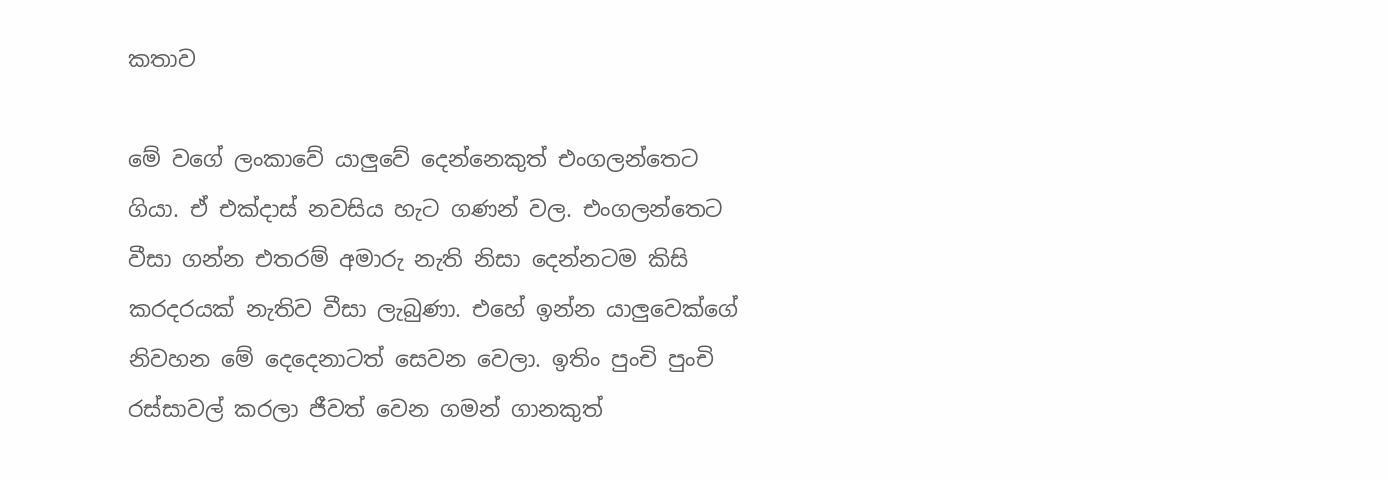කතාව

මේ වගේ ලංකාවේ යාලුවේ දෙන්නෙකුත් එංගලන්තෙට ගියා. ඒ එක්දාස් නවසිය හැට ගණන් වල. එංගලන්තෙට වීසා ගන්න එතරම් අමාරු නැති නිසා දෙන්නටම කිසි කරදරයක් නැතිව වීසා ලැබුණා. එහේ ඉන්න යාලුවෙක්ගේ නිවහන මේ දෙදෙනාටත් සෙවන වෙලා. ඉතිං පුංචි පුංචි රස්සාවල් කරලා ජීවත් වෙන ගමන් ගානකුත්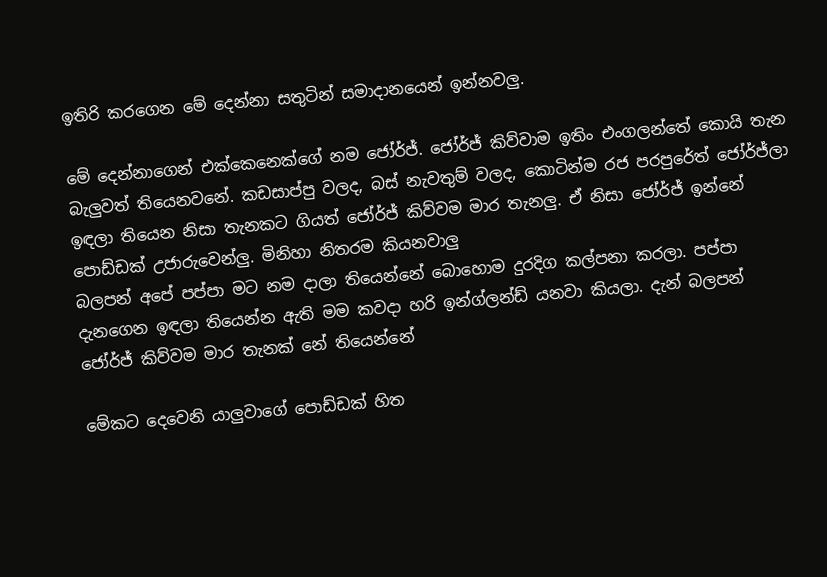ඉතිරි කරගෙන මේ දෙන්නා සතුටින් සමාදානයෙන් ඉන්නවලු.

මේ දෙන්නාගෙන් එක්කෙනෙක්ගේ නම ජෝර්ජ්. ජෝර්ජ් කිව්වාම ඉතිං එංගලන්තේ කොයි තැන බැලුවත් තියෙනවනේ. කඩසාප්පු වලද, බස් නැවතුම් වලද, කොටින්ම රජ පරපුරේත් ජෝර්ජ්ලා ඉඳලා තියෙන නිසා තැනකට ගියත් ජෝර්ජ් කිව්වම මාර තැනලු. ඒ නිසා ජෝර්ජ් ඉන්නේ පොඩ්ඩක් උජාරුවෙන්ලු. මිනිහා නිතරම කියනවාලු
බලපන් අපේ පප්පා මට නම දාලා තියෙන්නේ බොහොම දුරදිග කල්පනා කරලා. පප්පා දැනගෙන ඉඳලා තියෙන්න ඇති මම කවදා හරි ඉන්ග්ලන්ඩ් යනවා කියලා. දැන් බලපන් ජෝර්ජ් කිව්වම මාර තැනක් නේ තියෙන්නේ

මේකට දෙවෙනි යාලුවාගේ පොඩ්ඩක් හිත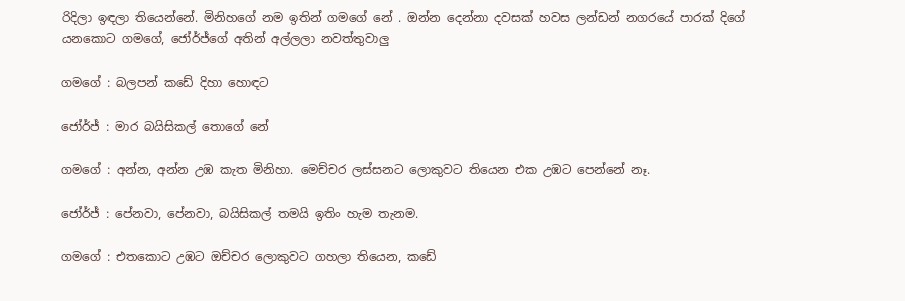රිදිලා ඉඳලා තියෙන්නේ. මිනිහගේ නම ඉතින් ගමගේ නේ . ඔන්න දෙන්නා දවසක් හවස ලන්ඩන් නගරයේ පාරක් දිගේ යනකොට ගමගේ, ජෝර්ජ්ගේ අතින් අල්ලලා නවත්තුවාලු

ගමගේ : බලපන් කඩේ දිහා හොඳට

ජෝර්ජ් : මාර බයිසිකල් තොගේ නේ

ගමගේ : අන්න, අන්න උඹ කැත මිනිහා. මෙච්චර ලස්සනට ලොකුවට තියෙන එක උඹට පෙන්නේ නෑ.

ජෝර්ජ් : පේනවා, පේනවා, බයිසිකල් තමයි ඉතිං හැම තැනම.

ගමගේ : එතකොට උඹට ඔච්චර ලොකුවට ගහලා තියෙන, කඩේ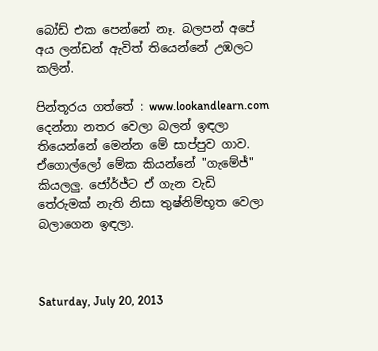බෝඩ් එක පෙන්නේ නෑ. බලපන් අපේ අය ලන්ඩන් ඇවිත් තියෙන්නේ උඹලට කලින්.

පින්තූරය ගත්තේ : www.lookandlearn.com
දෙන්නා නතර වෙලා බලන් ඉඳලා තියෙන්නේ මෙන්න මේ සාප්පුව ගාව. ඒගොල්ලෝ මේක කියන්නේ "ගැමේජ්" කියලලු. ජෝර්ජ්ට ඒ ගැන වැඩි තේරුමක් නැති නිසා තුෂ්නිම්භූත වෙලා බලාගෙන ඉඳලා.



Saturday, July 20, 2013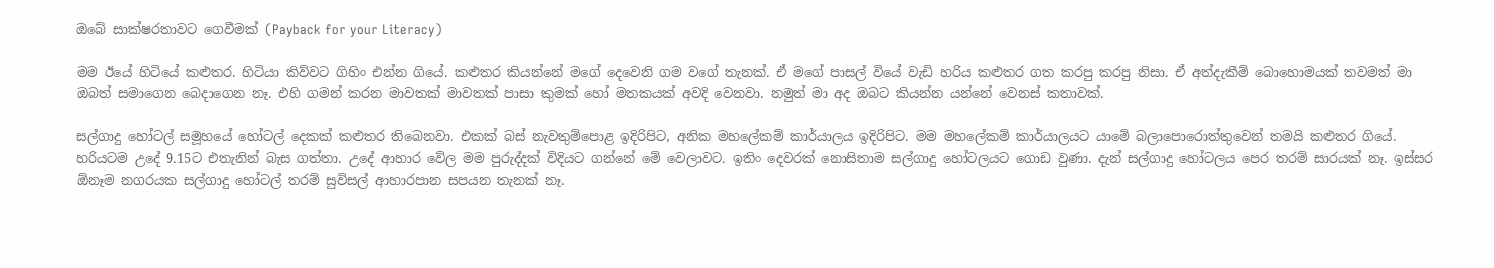ඔබේ සාක්ෂරතාවට ගෙවීමක් (Payback for your Literacy)

මම ඊයේ හිටියේ කළුතර. හිටියා කිව්වට ගිහිං එන්න ගියේ. කළුතර කියන්නේ මගේ දෙවෙනි ගම වගේ තැනක්. ඒ මගේ පාසල් වියේ වැඩි හරිය කළුතර ගත කරපු කරපු නිසා. ඒ අත්දැකීම් බොහොමයක් තවමත් මා ඔබත් සමාගෙන බෙදාගෙන නෑ. එහි ගමන් කරන මාවතක් මාවතක් පාසා කුමක් හෝ මතකයක් අවදි වෙනවා. නමුත් මා අද ඔබට කියන්න යන්නේ වෙනස් කතාවක්.

සල්ගාදු හෝටල් සමූහයේ හෝටල් දෙකක් කළුතර තිබෙනවා. එකක් බස් නැවතුම්පොළ ඉදිරිපිට, අනික මහලේකම් කාර්යාලය ඉදිරිපිට. මම මහලේකම් කාර්යාලයට යාමේ බලාපොරොත්තුවෙන් තමයි කළුතර ගියේ. හරියටම උදේ 9.15ට එතැනින් බැස ගත්තා. උදේ ආහාර වේල මම පුරුද්දක් විදියට ගන්නේ මේ වෙලාවට. ඉතිං දෙවරක් නොසිතාම සල්ගාදු හෝටලයට ගොඩ වුණා. දැන් සල්ගාදු හෝටලය පෙර තරම් සාරයක් නෑ. ඉස්සර ඕනෑම නගරයක සල්ගාදු හෝටල් තරම් සුවිසල් ආහාරපාන සපයන තැනක් නෑ.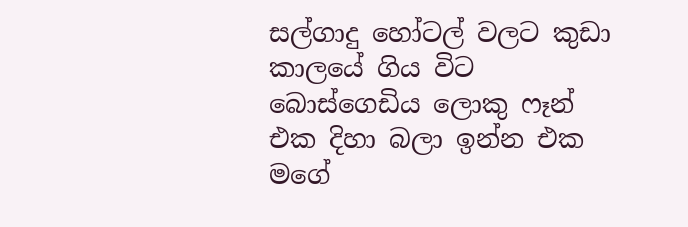සල්ගාදු හෝටල් වලට කුඩා කාලයේ ගිය විට බොස්ගෙඩිය ලොකු ෆෑන් එක දිහා බලා ඉන්න එක මගේ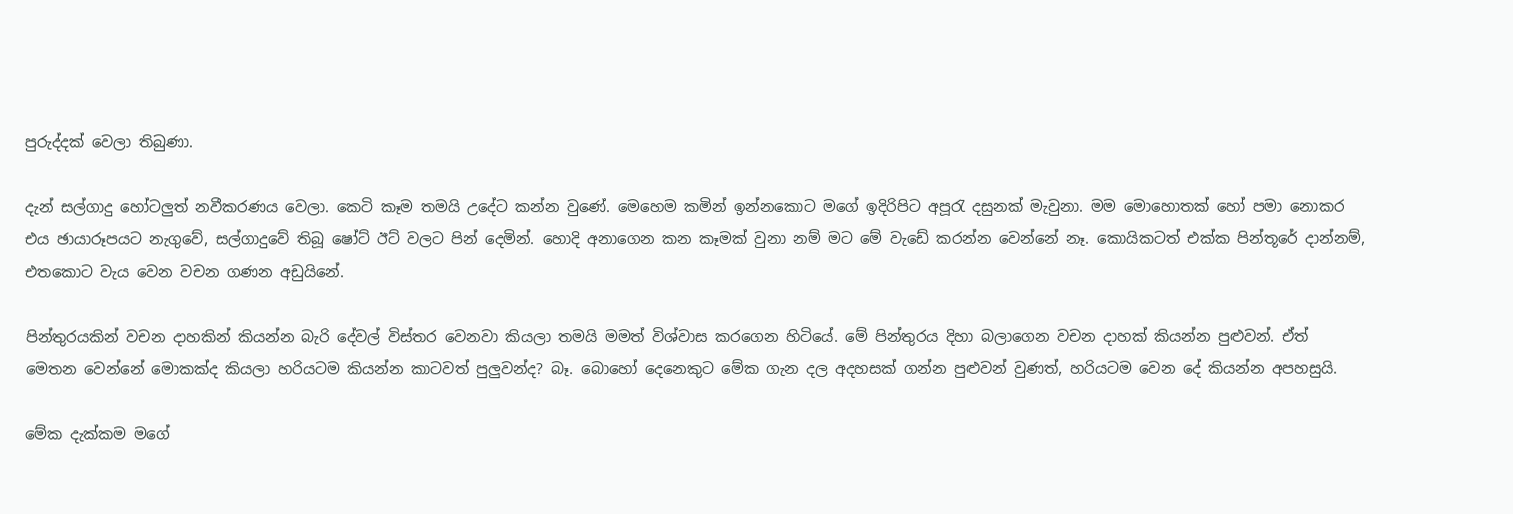පුරුද්දක් වෙලා තිබුණා.

දැන් සල්ගාදු හෝටලුත් නවීකරණය වෙලා. කෙටි කෑම තමයි උදේට කන්න වුණේ. මෙහෙම කමින් ඉන්නකොට මගේ ඉදිරිපිට අපූරැ දසුනක් මැවුනා. මම මොහොතක් හෝ පමා නොකර එය ඡායාරූපයට නැගුවේ, සල්ගාදුවේ තිබූ ෂෝට් ඊට් වලට පින් දෙමින්. හොදි අනාගෙන කන කෑමක් වුනා නම් මට මේ වැඩේ කරන්න වෙන්නේ නෑ. කොයිකටත් එක්ක පින්තූරේ දාන්නම්, එතකොට වැය වෙන වචන ගණන අඩුයිනේ.

පින්තුරයකින් වචන දාහකින් කියන්න බැරි දේවල් විස්තර වෙනවා කියලා තමයි මමත් විශ්වාස කරගෙන හිටියේ. මේ පින්තුරය දිහා බලාගෙන වචන දාහක් කියන්න පුළුවන්. ඒත් මෙතන වෙන්නේ මොකක්ද කියලා හරියටම කියන්න කාටවත් පුලුවන්ද? බෑ. බොහෝ දෙනෙකුට මේක ගැන දල අදහසක් ගන්න පුළුවන් වුණත්, හරියටම වෙන දේ කියන්න අපහසුයි.

මේක දැක්කම මගේ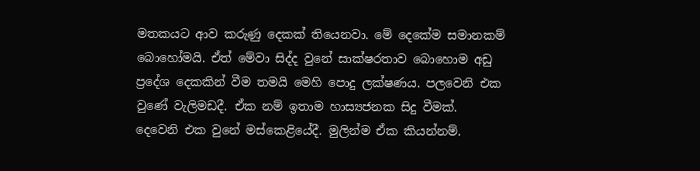මතකයට ආව කරුණු දෙකක් තියෙනවා. මේ දෙකේම සමානකම් බොහෝමයි. ඒත් මේවා සිද්ද වුනේ සාක්ෂරතාව බොහොම අඩු ප්‍රදේශ දෙකකින් වීම තමයි මෙහි පොදු ලක්ෂණය. පලවෙනි එක වුණේ වැලිමඩදී. ඒක නම් ඉතාම හාස්‍යජනක සිදු වීමක්. දෙවෙනි එක වුනේ මස්කෙළියේදී. මුලින්ම ඒක කියන්නම්.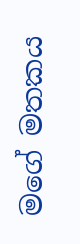මගේ මතකය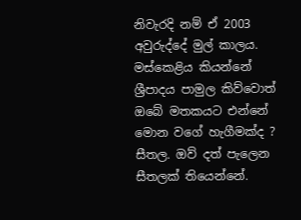නිවැරදි නම් ඒ 2003 අවුරුද්දේ මුල් කාලය. මස්කෙළිය කියන්නේ ශ්‍රීපාදය පාමුල කිව්වොත් ඔබේ මතකයට එන්නේ මොන වගේ හැගීමක්ද ? සීතල. ඔව් දත් පැලෙන සීතලක් තියෙන්නේ.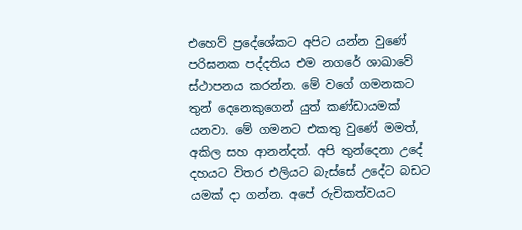එහෙව් ප්‍රදේශේකට අපිට යන්න වුණේ පරිඝනක පද්දතිය එම නගරේ ශාඛාවේ ස්ථාපනය කරන්න. මේ වගේ ගමනකට තුන් දෙනෙකුගෙන් යුත් කණ්ඩායමක් යනවා. මේ ගමනට එකතු වුණේ මමත්, අකිල සහ ආනන්දත්. අපි තුන්දෙනා උදේ දහයට විතර එලියට බැස්සේ උදේට බඩට යමක් දා ගන්න. අපේ රුචිකත්වයට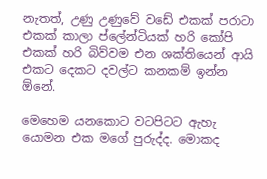නැතත්, උණු උණුවේ වඩේ එකක් පරාටා එකක් කාලා ප්ලේන්ටියක් හරි කෝපි එකක් හරි බිව්වම එන ශක්තියෙන් ආයි එකට දෙකට දවල්ට කනකම් ඉන්න ඕනේ.

මෙහෙම යනකොට වටපිටට ඇහැ යොමන එක මගේ පුරුද්ද. මොකද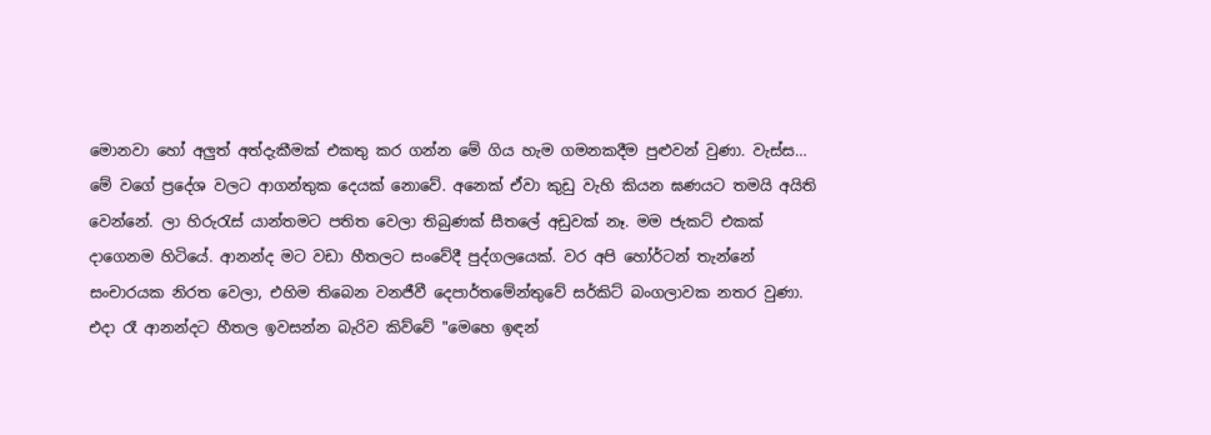මොනවා හෝ අලුත් අත්දැකීමක් එකතු කර ගන්න මේ ගිය හැම ගමනකදීම පුළුවන් වුණා. වැස්ස... මේ වගේ ප්‍රදේශ වලට ආගන්තුක දෙයක් නොවේ. අනෙක් ඒවා කුඩු වැහි කියන ඝණයට තමයි අයිති වෙන්නේ. ලා හිරුරැස් යාන්තමට පතිත වෙලා තිබුණක් සීතලේ අඩුවක් නෑ. මම ජැකට් එකක් දාගෙනම හිටියේ. ආනන්ද මට වඩා හීතලට සංවේදී පුද්ගලයෙක්. වර අපි හෝර්ටන් තැන්නේ සංචාරයක නිරත වෙලා, එහිම තිබෙන වනජීවී දෙපාර්තමේන්තුවේ සර්කිට් බංගලාවක නතර වුණා. එදා රෑ ආනන්දට හීතල ඉවසන්න බැරිව කිව්වේ "මෙහෙ ඉඳන්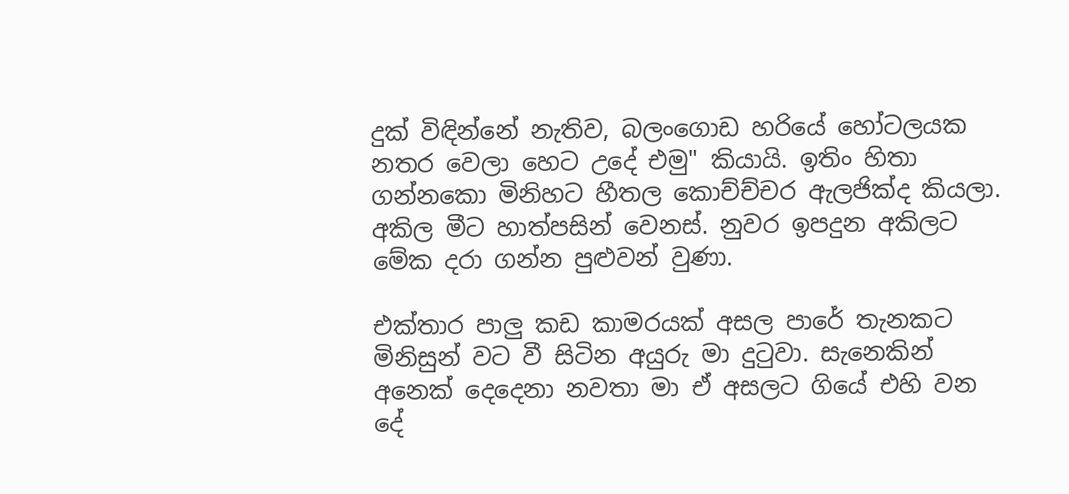දුක් විඳින්නේ නැතිව, බලංගොඩ හරියේ හෝටලයක නතර වෙලා හෙට උදේ එමු" කියායි. ඉතිං හිතා ගන්නකො මිනිහට හීතල කොච්ච්චර ඇලජික්ද කියලා. අකිල මීට හාත්පසින් වෙනස්. නුවර ඉපදුන අකිලට මේක දරා ගන්න පුළුවන් වුණා.

එක්තාර පාලු කඩ කාමරයක් අසල පාරේ තැනකට මිනිසුන් වට වී සිටින අයුරු මා දුටුවා. සැනෙකින් අනෙක් දෙදෙනා නවතා මා ඒ අසලට ගියේ එහි වන දේ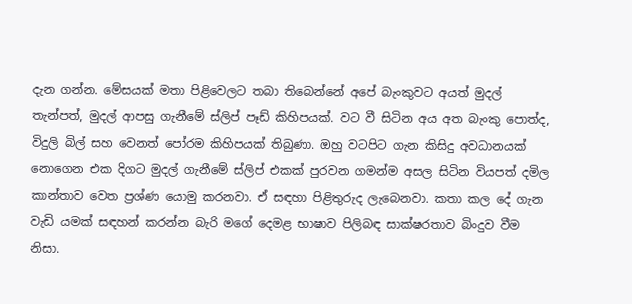දැන ගන්න. මේසයක් මතා පිළිවෙලට තබා තිබෙන්නේ අපේ බැංකුවට අයත් මුදල් තැන්පත්, මුදල් ආපසු ගැනීමේ ස්ලිප් පෑඩ් කිහිපයක්. වට වී සිටින අය අත බැංකු පොත්ද, විදුලි බිල් සහ වෙනත් පෝරම කිහිපයක් තිබුණා. ඔහු වටපිට ගැන කිසිදු අවධානයක් නොගෙන එක දිගට මුදල් ගැනීමේ ස්ලිප් එකක් පුරවන ගමන්ම අසල සිටින වියපත් දමිල කාන්තාව වෙත ප්‍රශ්ණ යොමු කරනවා. ඒ සඳහා පිළිතුරුද ලැබෙනවා. කතා කල දේ ගැන වැඩි යමක් සඳහන් කරන්න බැරි මගේ දෙමළ භාෂාව පිලිබඳ සාක්ෂරතාව බිංදුව වීම නිසා.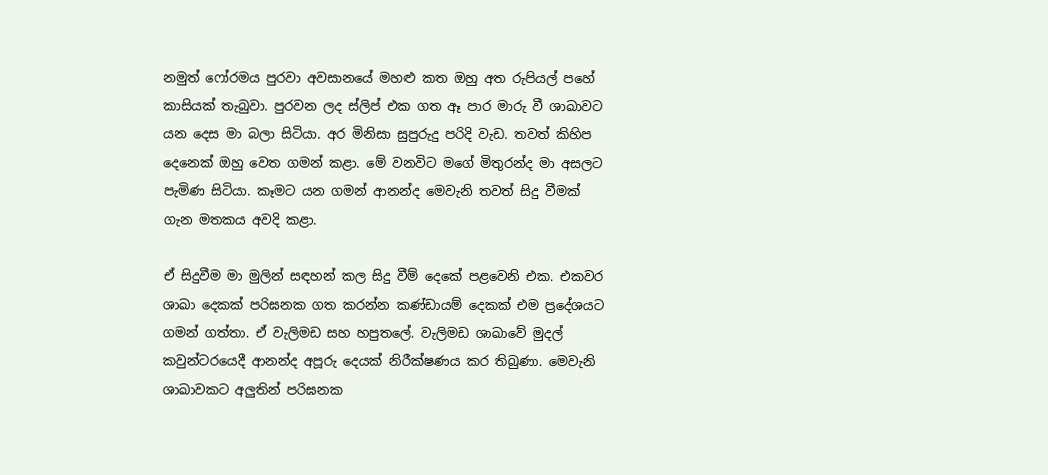නමුත් ෆෝරමය පුරවා අවසානයේ මහළු කත ඔහු අත රුපියල් පහේ කාසියක් තැබුවා. පුරවන ලද ස්ලිප් එක ගත ඈ පාර මාරු වී ශාඛාවට යන දෙස මා බලා සිටියා. අර මිනිසා සුපුරුදු පරිදි වැඩ. තවත් කිහිප දෙනෙක් ඔහු වෙත ගමන් කළා. මේ වනවිට මගේ මිතුරන්ද මා අසලට පැමිණ සිටියා. කෑමට යන ගමන් ආනන්ද මෙවැනි තවත් සිදු වීමක් ගැන මතකය අවදි කළා.

ඒ සිදුවීම මා මුලින් සඳහන් කල සිදු වීම් දෙකේ පළවෙනි එක. එකවර ශාඛා දෙකක් පරිඝනක ගත කරන්න කණ්ඩායම් දෙකක් එම ප්‍රදේශයට ගමන් ගත්තා. ඒ වැලිමඩ සහ හපුතලේ. වැලිමඩ ශාඛාවේ මුදල් කවුන්ටරයෙදී ආනන්ද අපූරු දෙයක් නිරීක්ෂණය කර තිබුණා. මෙවැනි ශාඛාවකට අලුතින් පරිඝනක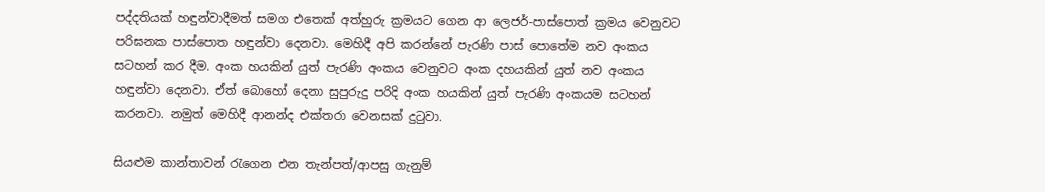පද්දතියක් හඳුන්වාදීමත් සමග එතෙක් අත්හුරු ක්‍රමයට ගෙන ආ ලෙජර්-පාස්පොත් ක්‍රමය වෙනුවට පරිඝනක පාස්පොත හඳුන්වා දෙනවා. මෙහිදී අපි කරන්නේ පැරණි පාස් පොතේම නව අංකය සටහන් කර දීම. අංක හයකින් යුත් පැරණි අංකය වෙනුවට අංක දහයකින් යුත් නව අංකය හඳුන්වා දෙනවා. ඒත් බොහෝ දෙනා සුපුරුදු පරිදි අංක හයකින් යුත් පැරණි අංකයම සටහන් කරනවා. නමුත් මෙහිදී ආනන්ද එක්තරා වෙනසක් දුටුවා.

සියළුම කාන්තාවන් රැගෙන එන තැන්පත්/ආපසු ගැනුම්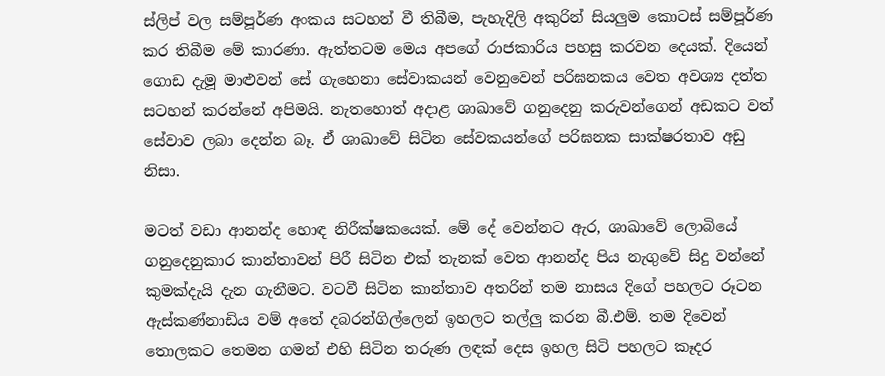ස්ලිප් වල සම්පූර්ණ අංකය සටහන් වී තිබීම, පැහැදිලි අකුරින් සියලුම කොටස් සම්පූර්ණ කර තිබීම මේ කාරණා. ඇත්තටම මෙය අපගේ රාජකාරිය පහසු කරවන දෙයක්. දියෙන් ගොඩ දැමූ මාළුවන් සේ ගැහෙනා සේවාකයන් වෙනුවෙන් පරිඝනකය වෙත අවශ්‍ය දත්ත සටහන් කරන්නේ අපිමයි. නැතහොත් අදාළ ශාඛාවේ ගනුදෙනු කරුවන්ගෙන් අඩකට වත් සේවාව ලබා දෙන්න බෑ. ඒ ශාඛාවේ සිටින සේවකයන්ගේ පරිඝනක සාක්ෂරතාව අඩු නිසා.

මටත් වඩා ආනන්ද හොඳ නිරීක්ෂකයෙක්. මේ දේ වෙන්නට ඇර, ශාඛාවේ ලොබියේ ගනුදෙනුකාර කාන්තාවන් පිරී සිටින එක් තැනක් වෙත ආනන්ද පිය නැගුවේ සිදු වන්නේ  කුමක්දැයි දැන ගැනීමට. වටවී සිටින කාන්තාව අතරින් තම නාසය දිගේ පහලට රූටන ඇස්කණ්නාඩිය වම් අතේ දබරන්ගිල්ලෙන් ඉහලට තල්ලු කරන බී.එම්. තම දිවෙන් තොලකට තෙමන ගමන් එහි සිටින තරුණ ලඳක් දෙස ඉහල සිටි පහලට කෑදර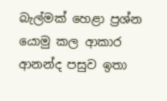බැල්මක් හෙළා ප්‍රශ්න යොමු කල ආකාර ආනන්ද පසුව ඉතා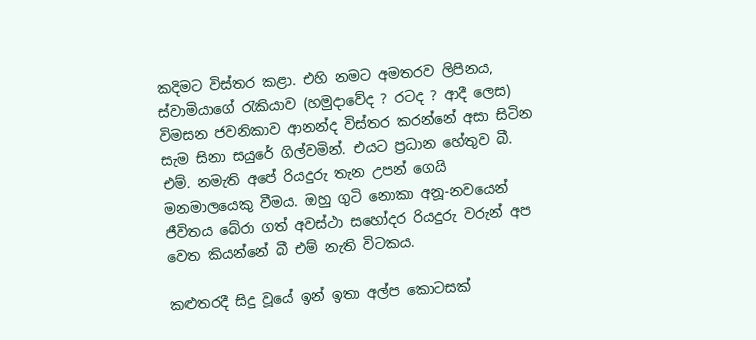කදිමට විස්තර කළා. එහි නමට අමතරව ලිපිනය, ස්වාමියාගේ රැකියාව (හමුදාවේද ? රටද ? ආදී ලෙස) විමසන ජවනිකාව ආනන්ද විස්තර කරන්නේ අසා සිටින සැම සිනා සයුරේ ගිල්වමින්. එයට ප්‍රධාන හේතුව බී. එම්. නමැති අපේ රියදුරු තැන උපන් ගෙයි මනමාලයෙකු වීමය. ඔහු ගුටි නොකා අනූ-නවයෙන් ජීවිතය බේරා ගත් අවස්ථා සහෝදර රියදුරු වරුන් අප වෙත කියන්නේ බී එම් නැති විටකය.

කළුතරදී සිදු වූයේ ඉන් ඉතා අල්ප කොටසක්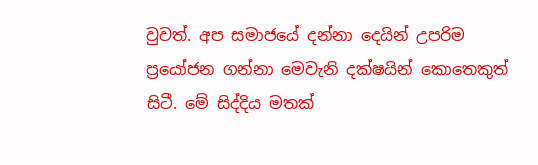වුවත්. අප සමාජයේ දන්නා දෙයින් උපරිම ප්‍රයෝජන ගන්නා මෙවැනි දක්ෂයින් කොතෙකුත් සිටී. මේ සිද්දිය මතක්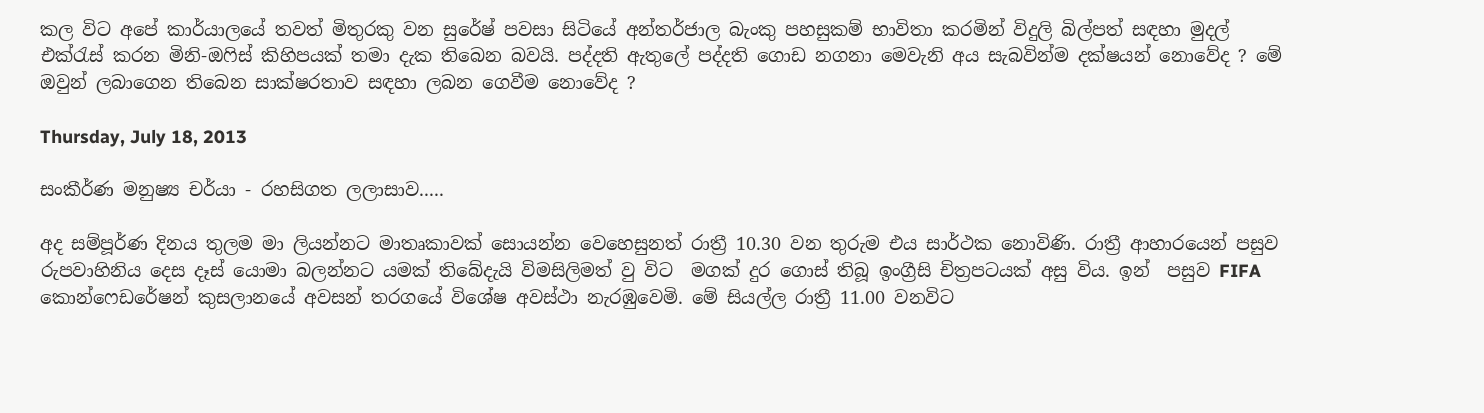කල විට අපේ කාර්යාලයේ තවත් මිතුරකු වන සුරේෂ් පවසා සිටියේ අන්තර්ජාල බැංකු පහසුකම් භාවිතා කරමින් විදුලි බිල්පත් සඳහා මුදල් එක්රැස් කරන මිනි-ඔෆිස් කිහිපයක් තමා දැක තිබෙන බවයි. පද්දති ඇතුලේ පද්දති ගොඩ නගනා මෙවැනි අය සැබවින්ම දක්ෂයන් නොවේද ? මේ ඔවුන් ලබාගෙන තිබෙන සාක්ෂරතාව සඳහා ලබන ගෙවීම නොවේද ?

Thursday, July 18, 2013

සංකීර්ණ මනුෂ්‍ය චර්යා - රහසිගත ලලාසාව.....

අද සම්පූර්ණ දිනය තුලම මා ලියන්නට මාතෘකාවක් සොයන්න වෙහෙසුනත් රාත්‍රී 10.30 වන තුරුම එය සාර්ථක නොවිණි. රාත්‍රී ආහාරයෙන් පසුව රුපවාහිනිය දෙස දෑස් යොමා බලන්නට යමක් තිබේදැයි විමසිලිමත් වු විට  මගක් දුර ගොස් තිබූ ඉංග්‍රීසි චිත්‍රපටයක් අසු විය. ඉන්  පසුව FIFA කොන්ෆෙඩරේෂන් කුසලානයේ අවසන් තරගයේ විශේෂ අවස්ථා නැරඹුවෙමි. මේ සියල්ල රාත්‍රී 11.00 වනවිට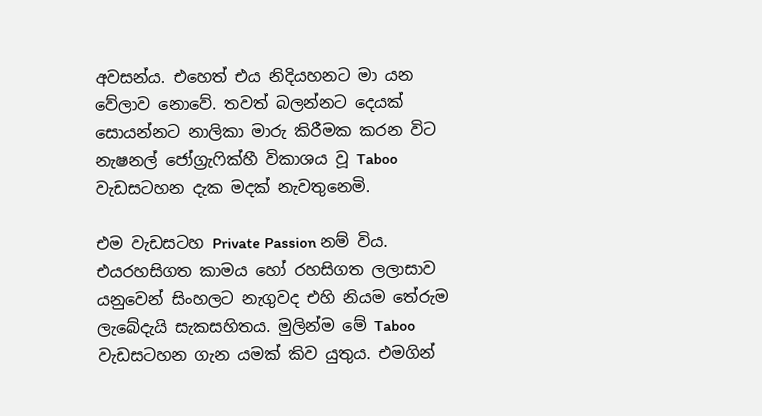අවසන්ය. එහෙත් එය නිදියහනට මා යන වේලාව නොවේ. තවත් බලන්නට දෙයක් සොයන්නට නාලිකා මාරු කිරීමක කරන විට නැෂනල් ජෝග්‍රැෆික්හී විකාශය වූ Taboo  වැඩසටහන දැක මදක් නැවතුනෙමි.

එම වැඩසටහ Private Passion නම් විය. එයරහසිගත කාමය හෝ රහසිගත ලලාසාව යනුවෙන් සිංහලට නැගුවද එහි නියම තේරුම ලැබේදැයි සැකසහිතය. මුලින්ම මේ Taboo වැඩසටහන ගැන යමක් කිව යුතුය. එමගින්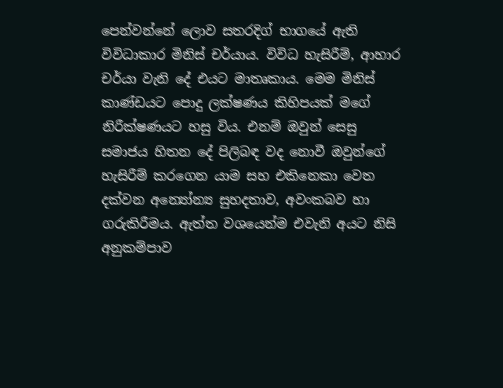පෙන්වන්නේ ලොව සතරදිග් භාගයේ ඇති විවිධාකාර මිනිස් චර්යාය. විවිධ හැසිරීම්, ආහාර චර්යා වැනි දේ එයට මාතෘකාය. මෙම මිනිස් කාණ්ඩයට පොදු ලක්ෂණය කිහිපයක් මගේ නිරීක්ෂණයට හසු විය. එනම් ඔවුන් සෙසු සමාජය හිතන දේ පිලිබඳ වද නොවී ඔවුන්ගේ හැසිරීම් කරගෙන යාම සහ එකිනෙකා වෙත දක්වන අන්‍යෝන්‍ය සුහදතාව, අවංකබව හා ගරුකිරීමය. ඇත්ත වශයෙන්ම එවැනි අයට නිසි අනුකම්පාව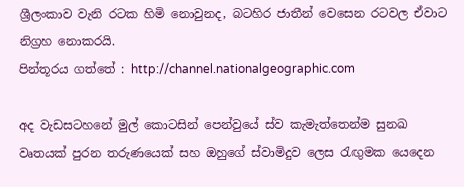ශ්‍රීලංකාව වැනි රටක හිමි නොවුනද, බටහිර ජාතීන් වෙසෙන රටවල ඒවාට නිග්‍රහ නොකරයි.
පින්තූරය ගත්තේ : http://channel.nationalgeographic.com

අද වැඩසටහනේ මුල් කොටසින් පෙන්වුයේ ස්ව කැමැත්තෙන්ම සුනඛ වෘතයක් පුරන තරුණයෙක් සහ ඔහුගේ ස්වාමිදුව ලෙස රැඟුමක යෙදෙන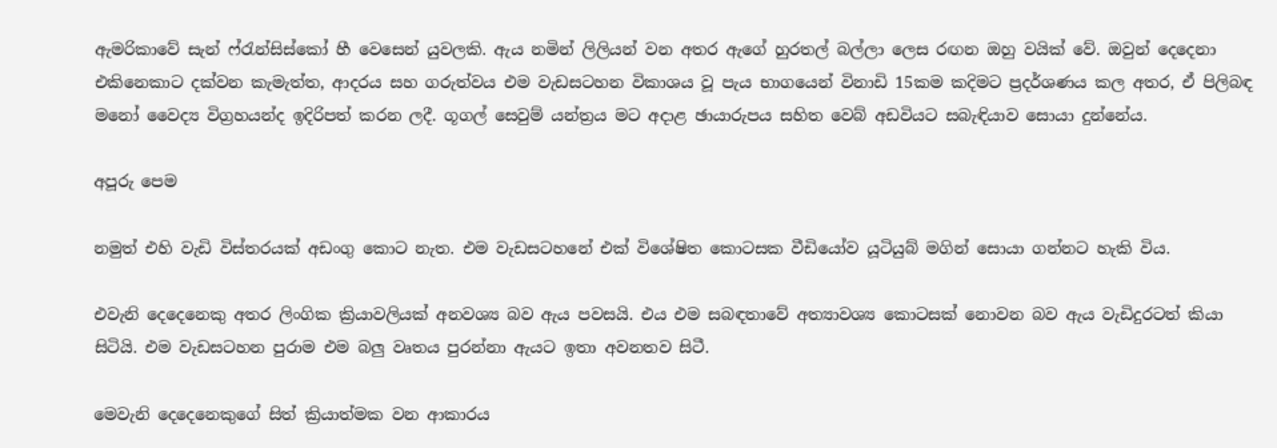ඇමරිකාවේ සැන් ෆ්රැන්සිස්කෝ හී වෙසෙන් යුවලකි. ඇය නමින් ලිලියන් වන අතර ඇගේ හුරතල් බල්ලා ලෙස රඟන ඔහු වයික් වේ. ඔවුන් දෙදෙනා එකිනෙකාට දක්වන කැමැත්ත, ආදරය සහ ගරුත්වය එම වැඩසටහන විකාශය වූ පැය භාගයෙන් විනාඩි 15කම කදිමට ප්‍රදර්ශණය කල අතර, ඒ පිලිබඳ මනෝ වෛද්‍ය විග්‍රහයන්ද ඉදිරිපත් කරන ලදී. ගූගල් සෙවුම් යන්ත්‍රය මට අදාළ ඡායාරුපය සහිත වෙබ් අඩවියට සබැඳියාව සොයා දුන්නේය.

අපූරු පෙම

නමුත් එහි වැඩි විස්තරයක් අඩංගු කොට නැත. එම වැඩසටහනේ එක් විශේෂිත කොටසක වීඩියෝව යූටියුබ් මගින් සොයා ගන්නට හැකි විය.

එවැනි දෙදෙනෙකු අතර ලිංගික ක්‍රියාවලියක් අනවශ්‍ය බව ඇය පවසයි. එය එම සබඳතාවේ අත්‍යාවශ්‍ය කොටසක් නොවන බව ඇය වැඩිදුරටත් කියා සිටියි. එම වැඩසටහන පුරාම එම බලු වෘතය පුරන්නා ඇයට ඉතා අවනතව සිටී.

මෙවැනි දෙදෙනෙකුගේ සිත් ක්‍රියාත්මක වන ආකාරය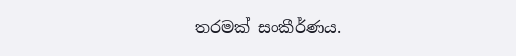තරමක් සංකීර්ණය.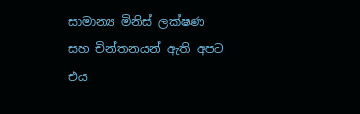සාමාන්‍ය මිනිස් ලක්ෂණ සහ චින්තනයන් ඇති අපට එය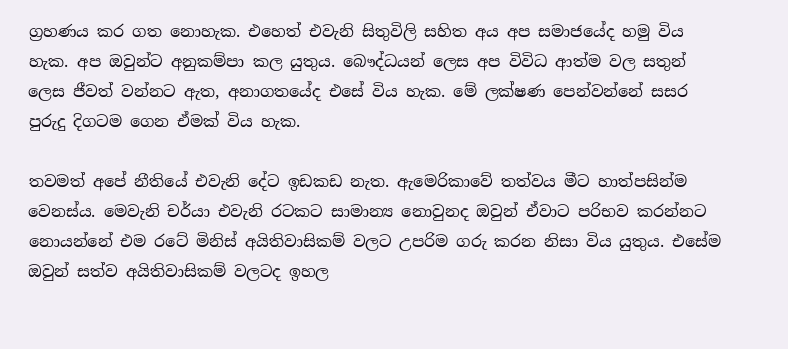ග්‍රහණය කර ගත නොහැක. එහෙත් එවැනි සිතුවිලි සහිත අය අප සමාජයේද හමු විය හැක. අප ඔවුන්ට අනුකම්පා කල යුතුය. බෞද්ධයන් ලෙස අප විවිධ ආත්ම වල සතුන් ලෙස ජීවත් වන්නට ඇත, අනාගතයේද එසේ විය හැක. මේ ලක්ෂණ පෙන්වන්නේ සසර පුරුදු දිගටම ගෙන ඒමක් විය හැක.

තවමත් අපේ නීතියේ එවැනි දේට ඉඩකඩ නැත. ඇමෙරිකාවේ තත්වය මීට හාත්පසින්ම වෙනස්ය. මෙවැනි චර්යා එවැනි රටකට සාමාන්‍ය නොවුනද ඔවුන් ඒවාට පරිභව කරන්නට නොයන්නේ එම රටේ මිනිස් අයිතිවාසිකම් වලට උපරිම ගරු කරන නිසා විය යුතුය. එසේම ඔවුන් සත්ව අයිතිවාසිකම් වලටද ඉහල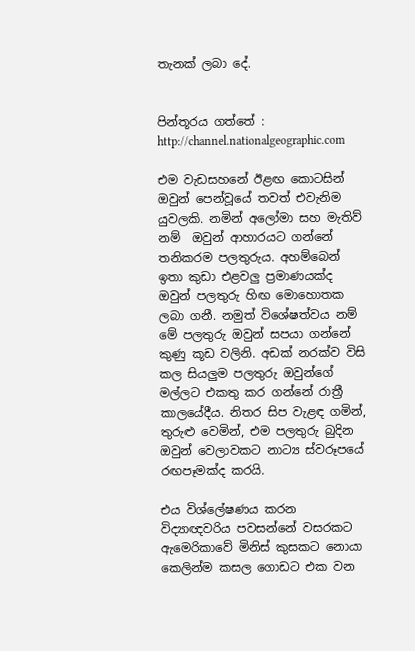තැනක් ලබා දේ.


පින්තූරය ගත්තේ : http://channel.nationalgeographic.com

එම වැඩසහනේ ඊළඟ කොටසින් ඔවුන් පෙන්වූයේ තවත් එවැනිම යුවලකි. නමින් අලෝමා සහ මැතිව් නම්  ඔවුන් ආහාරයට ගන්නේ තනිකරම පලතුරුය. අහම්බෙන් ඉතා කුඩා එළවලු ප්‍රමාණයක්ද ඔවුන් පලතුරු හිඟ මොහොතක ලබා ගනී. නමුත් විශේෂත්වය නම් මේ පලතුරු ඔවුන් සපයා ගන්නේ කුණු කූඩ වලිනි. අඩක් නරක්ව විසි කල සියලුම පලතුරු ඔවුන්ගේ මල්ලට එකතු කර ගන්නේ රාත්‍රී කාලයේදීය. නිතර සිප වැළඳ ගමින්, තුරුළු වෙමින්, එම පලතුරු බුදින ඔවුන් වෙලාවකට නාට්‍ය ස්වරූපයේ රඟපෑමක්ද කරයි.

එය විශ්ලේෂණය කරන විද්‍යාඥවරිය පවසන්නේ වසරකට ඇමෙරිකාවේ මිනිස් කුසකට නොයා කෙලින්ම කසල ගොඩට එක වන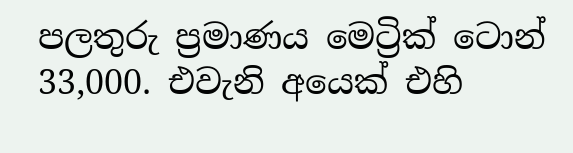පලතුරු ප්‍රමාණය මෙට්‍රික් ටොන් 33,000. එවැනි අයෙක් එහි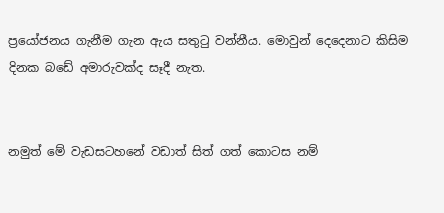ප්‍රයෝජනය ගැනීම ගැන ඇය සතුටු වන්නීය. මොවුන් දෙදෙනාට කිසිම දිනක බඩේ අමාරුවක්ද සෑදී නැත.


නමුත් මේ වැඩසටහනේ වඩාත් සිත් ගත් කොටස නම්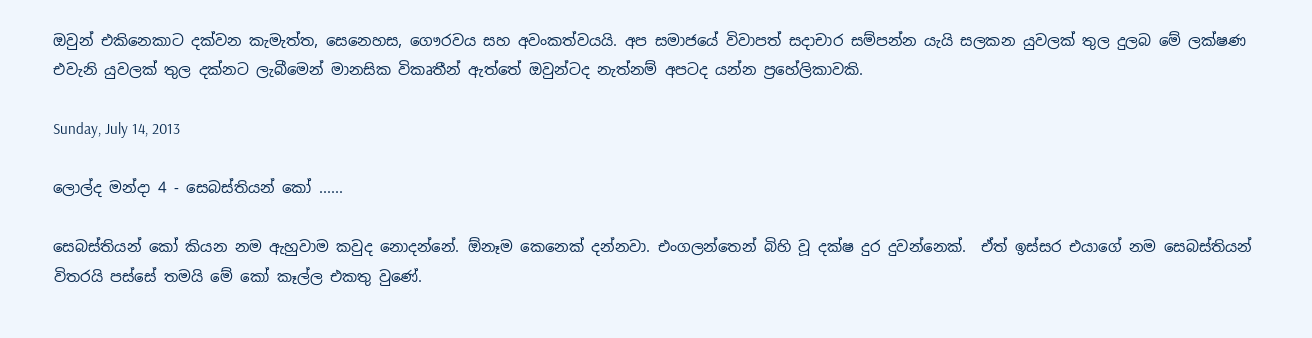ඔවුන් එකිනෙකාට දක්වන කැමැත්ත, සෙනෙහස, ගෞරවය සහ අවංකත්වයයි. අප සමාජයේ විවාපත් සදාචාර සම්පන්න යැයි සලකන යුවලක් තුල දුලබ මේ ලක්ෂණ එවැනි යුවලක් තුල දක්නට ලැබීමෙන් මානසික විකෘතීන් ඇත්තේ ඔවුන්ටද නැත්නම් අපටද යන්න ප්‍රහේලිකාවකි.

Sunday, July 14, 2013

ලොල්ද මන්දා 4 - සෙබස්තියන් කෝ ......

සෙබස්තියන් කෝ කියන නම ඇහුවාම කවුද නොදන්නේ. ඕනෑම කෙනෙක් දන්නවා. එංගලන්තෙන් බිහි වූ දක්ෂ දුර දුවන්නෙක්.  ඒත් ඉස්සර එයාගේ නම සෙබස්තියන් විතරයි පස්සේ තමයි මේ කෝ කෑල්ල එකතු වුණේ.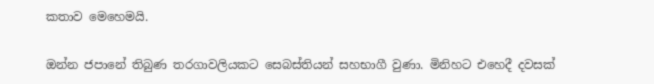කතාව මෙහෙමයි.

ඔන්න ජපානේ තිබුණ තරගාවලියකට සෙබස්තියන් සහභාගී වුණා. මිනිහට එහෙදී දවසක්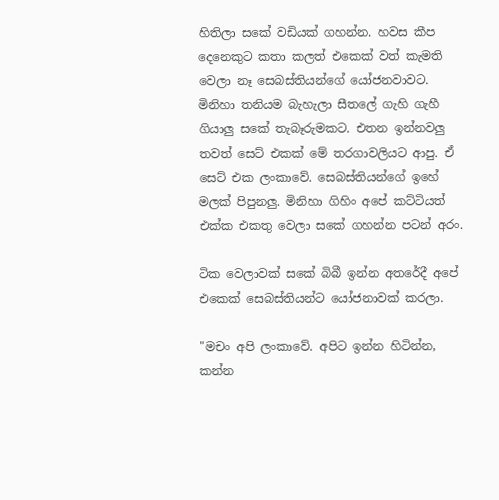හිතිලා සකේ වඩියක් ගහන්න. හවස කීප දෙනෙකුට කතා කලත් එකෙක් වත් කැමති වෙලා නෑ සෙබස්තියන්ගේ යෝජනවාවට. මිනිහා තනියම බැහැලා සීතලේ ගැහි ගැහී ගියාලු සකේ තැබෑරුමකට. එතන ඉන්නවලු තවත් සෙට් එකක් මේ තරගාවලියට ආපු. ඒ සෙට් එක ලංකාවේ. සෙබස්තියන්ගේ ඉහේ මලක් පිපුනලු. මිනිහා ගිහිං අපේ කට්ටියත් එක්ක එකතු වෙලා සකේ ගහන්න පටන් අරං.

ටික වෙලාවක් සකේ බිබී ඉන්න අතරේදී අපේ එකෙක් සෙබස්තියන්ට යෝජනාවක් කරලා.

"මචං අපි ලංකාවේ. අපිට ඉන්න හිටින්න, කන්න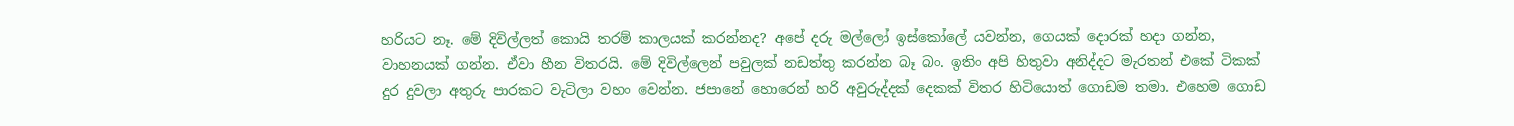හරියට නෑ. මේ දිවිල්ලත් කොයි තරම් කාලයක් කරන්නද? අපේ දරු මල්ලෝ ඉස්කෝලේ යවන්න, ගෙයක් දොරක් හදා ගන්න, වාහනයක් ගන්න. ඒවා හීන විතරයි. මේ දිවිල්ලෙන් පවුලක් නඩත්තු කරන්න බෑ බං. ඉතිං අපි හිතුවා අනිද්දට මැරතන් එකේ ටිකක් දුර දුවලා අතුරු පාරකට වැටිලා වහං වෙන්න. ජපානේ හොරෙන් හරි අවුරුද්දක් දෙකක් විතර හිටියොත් ගොඩම තමා. එහෙම ගොඩ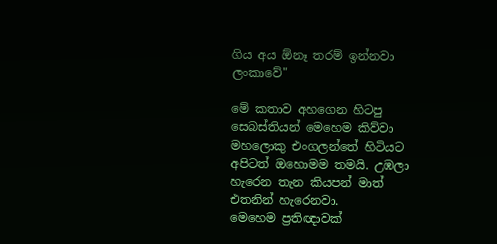ගිය අය ඕනෑ තරම් ඉන්නවා ලංකාවේ"

මේ කතාව අහගෙන හිටපු සෙබස්තියන් මෙහෙම කිව්වා
මහලොකු එංගලන්තේ හිටියට අපිටත් ඔහොමම තමයි. උඹලා හැරෙන තැන කියපන් මාත් එතනින් හැරෙනවා.
මෙහෙම ප්‍රතිඥාවක්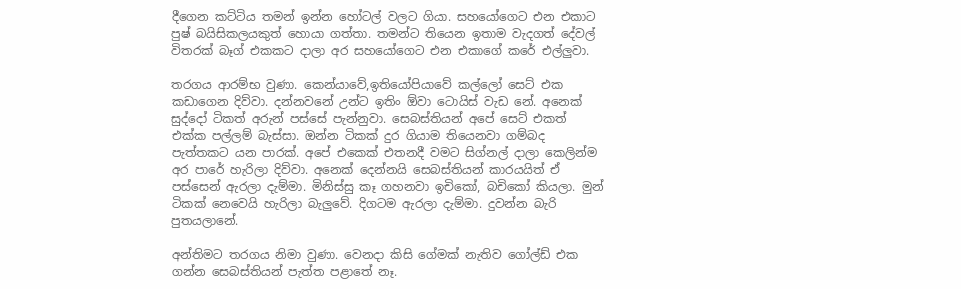දීගෙන කට්ටිය තමන් ඉන්න හෝටල් වලට ගියා. සහයෝගෙට එන එකාට පුෂ් බයිසිකලයකුත් හොයා ගත්තා. තමන්ට තියෙන ඉතාම වැදගත් දේවල් විතරක් බෑග් එකකට දාලා අර සහයෝගෙට එන එකාගේ කරේ එල්ලුවා.

තරගය ආරම්භ වුණා. කෙන්යාවේ,ඉතියෝපියාවේ කල්ලෝ සෙට් එක කඩාගෙන දිව්වා. දන්නවනේ උන්ට ඉතිං ඕවා ටොයිස් වැඩ නේ. අනෙක් සුද්දෝ ටිකත් අරුන් පස්සේ පැන්නුවා. සෙබස්තියන් අපේ සෙට් එකත් එක්ක පල්ලම් බැස්සා. ඔන්න ටිකක් දුර ගියාම තියෙනවා ගම්බද පැත්තකට යන පාරක්. අපේ එකෙක් එතනදී වමට සිග්නල් දාලා කෙලින්ම අර පාරේ හැරිලා දිව්වා. අනෙක් දෙන්නයි සෙබස්තියන් කාරයයිත් ඒ පස්සෙන් ඇරලා දැම්මා. මිනිස්සු කෑ ගහනවා ඉචිකෝ, බචිකෝ කියලා. මුන් ටිකක් නෙවෙයි හැරිලා බැලුවේ. දිගටම ඇරලා දැම්මා. දුවන්න බැරි පුතයලානේ.

අන්තිමට තරගය නිමා වුණා. වෙනදා කිසි ගේමක් නැතිව ගෝල්ඩ් එක ගන්න සෙබස්තියන් පැත්ත පළාතේ නෑ.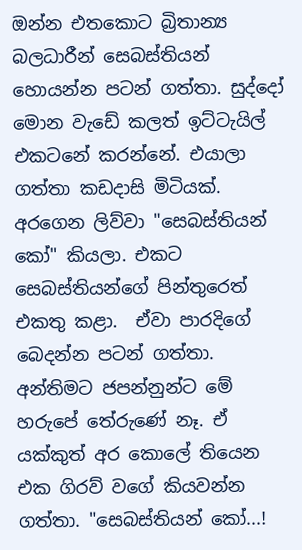ඔන්න එතකොට බ්‍රිතාන්‍ය බලධාරීන් සෙබස්තියන් හොයන්න පටන් ගත්තා. සුද්දෝ මොන වැඩේ කලත් ඉට්ටැයිල් එකටනේ කරන්නේ. එයාලා ගත්තා කඩදාසි මිටියක්. අරගෙන ලිව්වා "සෙබස්තියන් කෝ" කියලා. එකට සෙබස්තියන්ගේ පින්තුරෙත් එකතු කළා.  ඒවා පාරදිගේ බෙදන්න පටන් ගත්තා. අන්තිමට ජපන්නුන්ට මේ හරුපේ තේරුණේ නෑ. ඒ යක්කුත් අර කොලේ තියෙන එක ගිරව් වගේ කියවන්න ගත්තා. "සෙබස්තියන් කෝ...!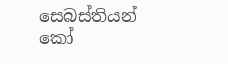සෙබස්තියන් කෝ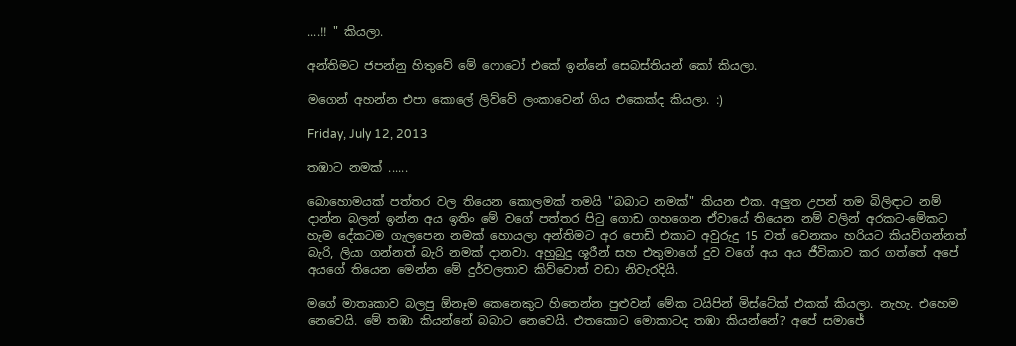....!! " කියලා.

අන්තිමට ජපන්නු හිතුවේ මේ ෆොටෝ එකේ ඉන්නේ සෙබස්තියන් කෝ කියලා.

මගෙන් අහන්න එපා කොලේ ලිව්වේ ලංකාවෙන් ගිය එකෙක්ද කියලා. :)

Friday, July 12, 2013

තඹාට නමක් ......

බොහොමයක් පත්තර වල තියෙන කොලමක් තමයි "බබාට නමක්" කියන එක. අලුත උපන් තම බිලිඳාට නම් දාන්න බලන් ඉන්න අය ඉතිං මේ වගේ පත්තර පිටු ගොඩ ගහගෙන ඒවායේ තියෙන නම් වලින් අරකට-මේකට හැම දේකටම ගැලපෙන නමක් හොයලා අන්තිමට අර පොඩි එකාට අවුරුදු 15 වත් වෙනකං හරියට කියව්ගන්නත් බැරි, ලියා ගන්නත් බැරි නමක් දානවා. අහුබුදු ශූරීන් සහ එතුමාගේ දුව වගේ අය අය ජීවිකාව කර ගත්තේ අපේ අයගේ තියෙන මෙන්න මේ දුර්වලතාව කිව්වොත් වඩා නිවැරදියි.

මගේ මාතෘකාව බලපු ඕනෑම කෙනෙකුට හිතෙන්න පුළුවන් මේක ටයිපින් මිස්ටේක් එකක් කියලා. නැහැ. එහෙම නෙවෙයි. මේ තඹා කියන්නේ බබාට නෙවෙයි. එතකොට මොකාටද තඹා කියන්නේ? අපේ සමාජේ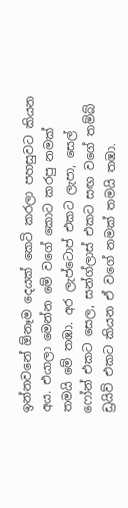ඉන්නවනේ ඕනෑම දෙයක් කෙටි කරලා පහසුවට කියන අය. එයාලා මෙන්න මේ වගේ කොට කරපු නමක් තමයි මේ තඹා. අර ලැප්ටොප් එකට ලැපා, සෙල් ෆෝන් එකට සෙල, සන්ග්ලාස් එකට සඟ වගේ තම්බ් ඩ්‍රයිව් එකට කියන ඒ වගේ නමක් තමයි තඹා.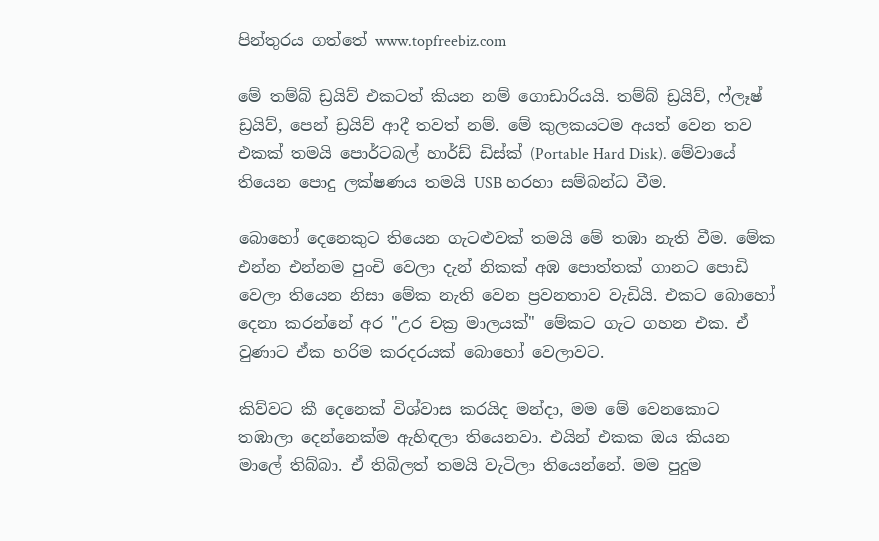පින්තුරය ගත්තේ www.topfreebiz.com

මේ තම්බ් ඩ්‍රයිව් එකටත් කියන නම් ගොඩාරියයි. තම්බ් ඩ්‍රයිව්, ෆ්ලෑෂ් ඩ්‍රයිව්, පෙන් ඩ්‍රයිව් ආදී තවත් නම්. මේ කුලකයටම අයත් වෙන තව එකක් තමයි පොර්ටබල් හාර්ඩ් ඩිස්ක් (Portable Hard Disk). මේවායේ තියෙන පොදු ලක්ෂණය තමයි USB හරහා සම්බන්ධ වීම.

බොහෝ දෙනෙකුට තියෙන ගැටළුවක් තමයි මේ තඹා නැති වීම. මේක එන්න එන්නම පුංචි වෙලා දැන් නිකක් අඹ පොත්තක් ගානට පොඩි වෙලා තියෙන නිසා මේක නැති වෙන ප්‍රවනතාව වැඩියි. එකට බොහෝ දෙනා කරන්නේ අර "උර චක්‍ර මාලයක්" මේකට ගැට ගහන එක. ඒ වුණාට ඒක හරිම කරදරයක් බොහෝ වෙලාවට.

කිව්වට කී දෙනෙක් විශ්වාස කරයිද මන්දා, මම මේ වෙනකොට තඹාලා දෙන්නෙක්ම ඇහිඳලා තියෙනවා. එයින් එකක ඔය කියන මාලේ තිබ්බා. ඒ තිබිලත් තමයි වැටිලා තියෙන්නේ. මම පුදුම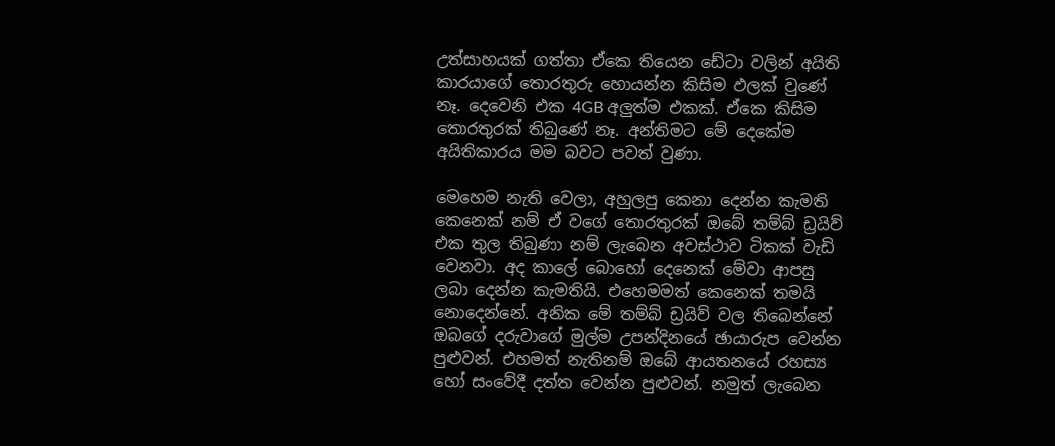උත්සාහයක් ගත්තා ඒකෙ තියෙන ඩේටා වලින් අයිති කාරයාගේ තොරතුරු හොයන්න කිසිම ඵලක් වුණේ නෑ. දෙවෙනි එක 4GB අලුත්ම එකක්. ඒකෙ කිසිම තොරතුරක් තිබුණේ නෑ. අන්තිමට මේ දෙකේම අයිතිකාරය මම බවට පවත් වුණා.

මෙහෙම නැති වෙලා, අහුලපු කෙනා දෙන්න කැමති කෙනෙක් නම් ඒ වගේ තොරතුරක් ඔබේ තම්බ් ඩ්‍රයිව් එක තුල තිබුණා නම් ලැබෙන අවස්ථාව ටිකක් වැඩි වෙනවා. අද කාලේ බොහෝ දෙනෙක් මේවා ආපසු ලබා දෙන්න කැමතියි. එහෙමමත් කෙනෙක් තමයි නොදෙන්නේ. අනික මේ තම්බ් ඩ්‍රයිව් වල තිබෙන්නේ ඔබගේ දරුවාගේ මුල්ම උපන්දිනයේ ඡායාරුප වෙන්න පුළුවන්. එහමත් නැතිනම් ඔබේ ආයතනයේ රහස්‍ය හෝ සංවේදී දත්ත වෙන්න පුළුවන්. නමුත් ලැබෙන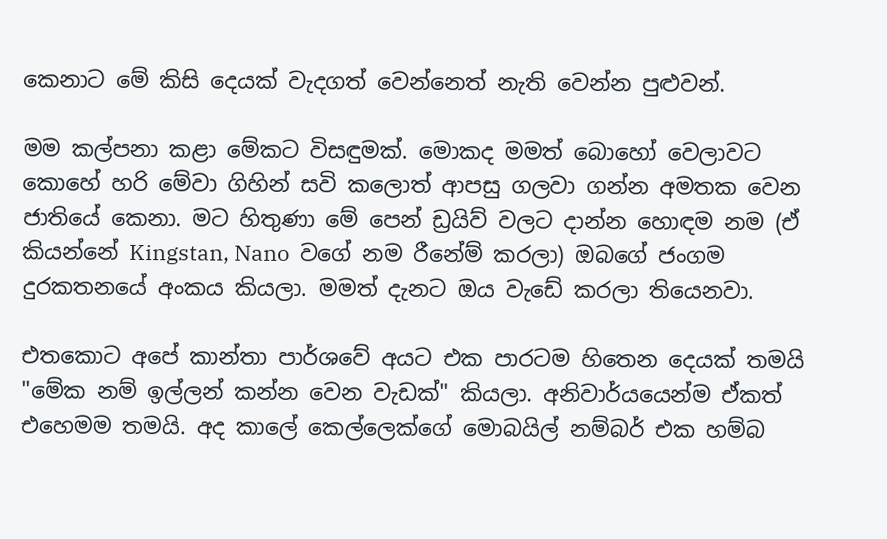කෙනාට මේ කිසි දෙයක් වැදගත් වෙන්නෙත් නැති වෙන්න පුළුවන්.

මම කල්පනා කළා මේකට විසඳුමක්. මොකද මමත් බොහෝ වෙලාවට කොහේ හරි මේවා ගිහින් සවි කලොත් ආපසු ගලවා ගන්න අමතක වෙන ජාතියේ කෙනා. මට හිතුණා මේ පෙන් ඩ්‍රයිව් වලට දාන්න හොඳම නම (ඒ කියන්නේ Kingstan, Nano  වගේ නම රීනේම් කරලා) ඔබගේ ජංගම දුරකතනයේ අංකය කියලා. මමත් දැනට ඔය වැඩේ කරලා තියෙනවා.

එතකොට අපේ කාන්තා පාර්ශවේ අයට එක පාරටම හිතෙන දෙයක් තමයි "මේක නම් ඉල්ලන් කන්න වෙන වැඩක්" කියලා. අනිවාර්යයෙන්ම ඒකත් එහෙමම තමයි. අද කාලේ කෙල්ලෙක්ගේ මොබයිල් නම්බර් එක හම්බ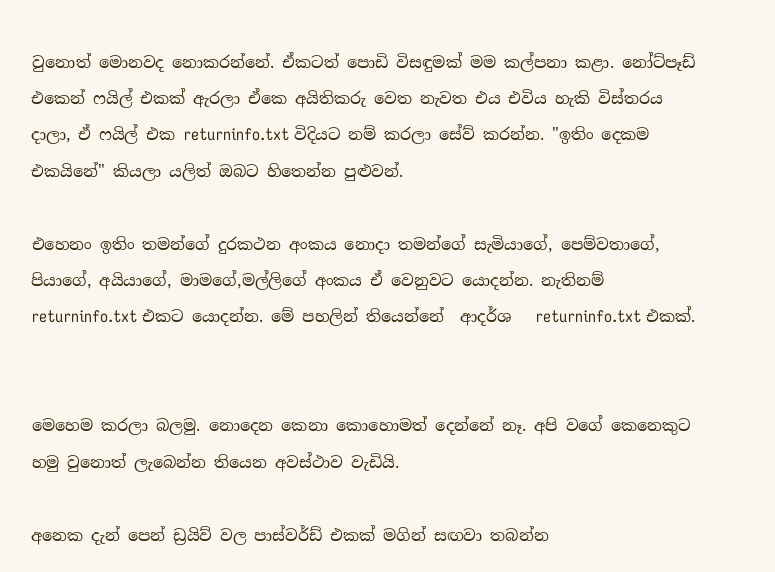වුනොත් මොනවද නොකරන්නේ. ඒකටත් පොඩි විසඳුමක් මම කල්පනා කළා. නෝට්පෑඩ් එකෙන් ෆයිල් එකක් ඇරලා ඒකෙ අයිතිකරු වෙත නැවත එය එවිය හැකි විස්තරය දාලා, ඒ ෆයිල් එක returninfo.txt විදියට නම් කරලා සේව් කරන්න. "ඉතිං දෙකම එකයිනේ" කියලා යලිත් ඔබට හිතෙන්න පුළුවන්.

එහෙනං ඉතිං තමන්ගේ දුරකථන අංකය නොදා තමන්ගේ සැමියාගේ, පෙම්වතාගේ, පියාගේ, අයියාගේ, මාමගේ,මල්ලිගේ අංකය ඒ වෙනුවට යොදන්න. නැතිනම් returninfo.txt එකට යොදන්න. මේ පහලින් තියෙන්නේ  ආදර්ශ   returninfo.txt එකක්.


මෙහෙම කරලා බලමු. නොදෙන කෙනා කොහොමත් දෙන්නේ නෑ. අපි වගේ කෙනෙකුට හමු වුනොත් ලැබෙන්න තියෙන අවස්ථාව වැඩියි.

අනෙක දැන් පෙන් ඩ්‍රයිව් වල පාස්වර්ඩ් එකක් මගින් සඟවා තබන්න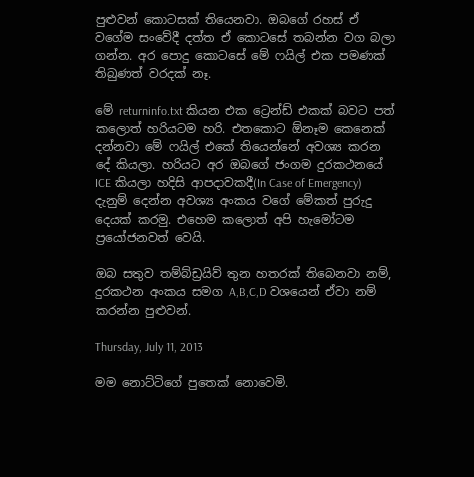පුළුවන් කොටසක් තියෙනවා. ඔබගේ රහස් ඒ වගේම සංවේදී දත්ත ඒ කොටසේ තබන්න වග බලා ගන්න. අර පොදු කොටසේ මේ ෆයිල් එක පමණක් තිබුණත් වරදක් නෑ.

මේ returninfo.txt කියන එක ට්‍රෙන්ඩ් එකක් බවට පත් කලොත් හරියටම හරි. එතකොට ඕනෑම කෙනෙක් දන්නවා මේ ෆයිල් එකේ තියෙන්නේ අවශ්‍ය කරන දේ කියලා. හරියට අර ඔබගේ ජංගම දුරකථනයේ ICE කියලා හදිසි ආපදාවකදී(In Case of Emergency) දැනුම් දෙන්න අවශ්‍ය අංකය වගේ මේකත් පුරුදු දෙයක් කරමු. එහෙම කලොත් අපි හැමෝටම ප්‍රයෝජනවත් වෙයි.

ඔබ සතුව තම්බ්ඩ්‍රයිව් තුන හතරක් තිබෙනවා නම්, දුරකථන අංකය සමග A,B,C,D වශයෙන් ඒවා නම් කරන්න පුළුවන්.

Thursday, July 11, 2013

මම නොට්ටිගේ පුතෙක් නොවෙමි.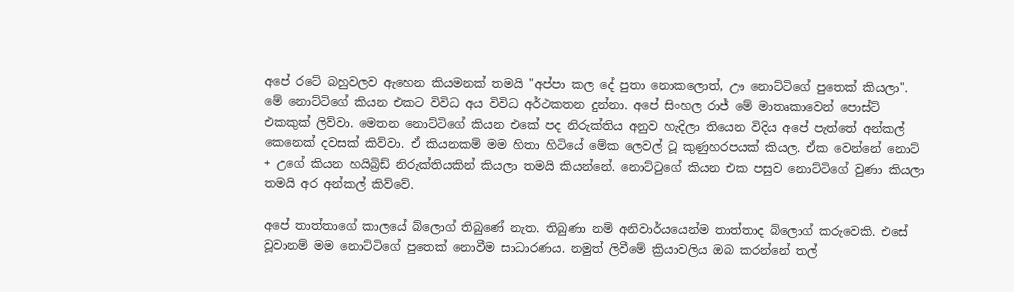අපේ රටේ බහුවලව ඇහෙන කියමනක් තමයි "අප්පා කල දේ පුතා නොකලොත්, ඌ නොට්ටිගේ පුතෙක් කියලා". මේ නොට්ටිගේ කියන එකට විවිධ අය විවිධ අර්ථකතන දුන්නා. අපේ සිංහල රාජ් මේ මාතෘකාවෙන් පොස්ට් එකකුක් ලිව්වා. මෙතන නොට්ටිගේ කියන එකේ පද නිරුක්තිය අනුව හැදිලා තියෙන විදිය අපේ පැත්තේ අන්කල් කෙනෙක් දවසක් කිව්වා. ඒ කියනකම් මම හිතා හිටියේ මේක ලෙවල් ටූ කුණුහරපයක් කියල. ඒක වෙන්නේ නොට් + උගේ කියන හයිබ්‍රිඩ් නිරුක්තියකින් කියලා තමයි කියන්නේ. නොට්ටුගේ කියන එක පසුව නොට්ටිගේ වුණා කියලා තමයි අර අන්කල් කිව්වේ.

අපේ තාත්තාගේ කාලයේ බ්ලොග් තිබුණේ නැත. තිබුණා නම් අනිවාර්යයෙන්ම තාත්තාද බ්ලොග් කරුවෙකි. එසේ වූවානම් මම නොට්ටිගේ පුතෙක් නොවීම සාධාරණය. නමුත් ලිවීමේ ක්‍රියාවලිය ඔබ කරන්නේ තල්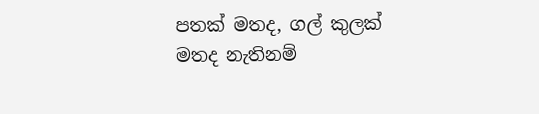පතක් මතද, ගල් කුලක් මතද නැතිනම්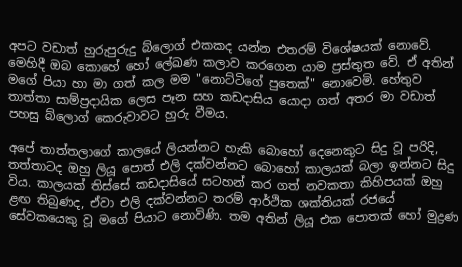අපට වඩාත් හුරුපුරුදු බ්ලොග් එකකද යන්න එතරම් විශේෂයක් නොවේ. මෙහිදී ඔබ කොහේ හෝ ලේඛණ කලාව කරගෙන යාම ප්‍රස්තුත වේ. ඒ අතින් මගේ පියා හා මා ගත් කල මම "නොට්ටිගේ පුතෙක්" නොවෙමි. හේතුව තාත්තා සාම්ප්‍රදායික ලෙස පෑන සහ කඩදාසිය යොදා ගත් අතර මා වඩාත් පහසු බ්ලොග් කෙරුවාවට හුරු වීමය.

අපේ තාත්තලාගේ කාලයේ ලියන්නට හැකි බොහෝ දෙනෙකුට සිදු වූ පරිදි, තත්තාටද ඔහු ලියූ පොත් එලි දක්වන්නට බොහෝ කාලයක් බලා ඉන්නට සිදු විය. කාලයක් තිස්සේ කඩදාසියේ සටහන් කර ගත් නවකතා කිහිපයක් ඔහු ළඟ තිබුණද, ඒවා එලි දක්වන්නට තරම් ආර්ථික ශක්තියක් රජයේ සේවකයෙකු වූ මගේ පියාට නොවිණි. තම අතින් ලියූ එක පොතක් හෝ මුද්‍රණ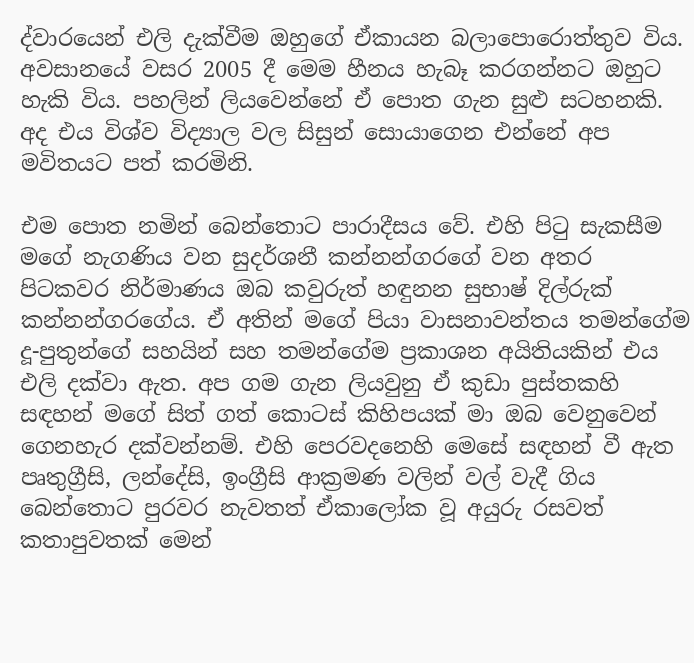ද්වාරයෙන් එලි දැක්වීම ඔහුගේ ඒකායන බලාපොරොත්තුව විය. අවසානයේ වසර 2005 දී මෙම හීනය හැබෑ කරගන්නට ඔහුට හැකි විය. පහලින් ලියවෙන්නේ ඒ පොත ගැන සුළු සටහනකි. අද එය විශ්ව විද්‍යාල වල සිසුන් සොයාගෙන එන්නේ අප මවිතයට පත් කරමිනි.

එම පොත නමින් බෙන්තොට පාරාදීසය වේ. එහි පිටු සැකසීම මගේ නැගණිය වන සුදර්ශනී කන්නන්ගරගේ වන අතර පිටකවර නිර්මාණය ඔබ කවුරුත් හඳුනන සුභාෂ් දිල්රුක් කන්නන්ගරගේය. ඒ අතින් මගේ පියා වාසනාවන්තය තමන්ගේම දූ-පුතුන්ගේ සහයින් සහ තමන්ගේම ප්‍රකාශන අයිතියකින් එය එලි දක්වා ඇත. අප ගම ගැන ලියවුනු ඒ කුඩා පුස්තකහි සඳහන් මගේ සිත් ගත් කොටස් කිහිපයක් මා ඔබ වෙනුවෙන් ගෙනහැර දක්වන්නම්. එහි පෙරවදනෙහි මෙසේ සඳහන් වී ඇත
පෘතුග්‍රීසි, ලන්දේසි, ඉංග්‍රීසි ආක්‍රමණ වලින් වල් වැදී ගිය බෙන්තොට පුරවර නැවතත් ඒකාලෝක වූ අයුරු රසවත් කතාපුවතක් මෙන්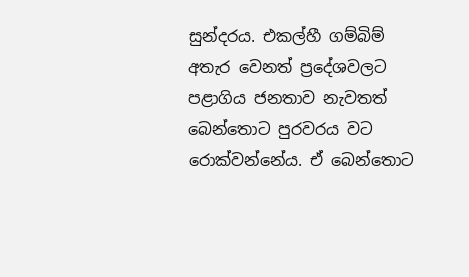සුන්දරය. එකල්හී ගම්බිම් අතැර වෙනත් ප්‍රදේශවලට පළාගිය ජනතාව නැවතත් බෙන්තොට පුරවරය වට රොක්වන්නේය. ඒ බෙන්තොට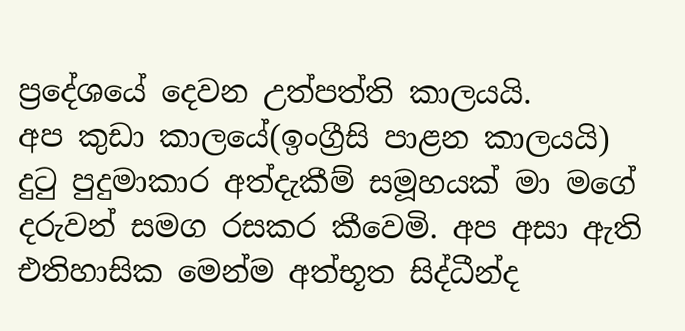ප්‍රදේශයේ දෙවන උත්පත්ති කාලයයි.
අප කුඩා කාලයේ(ඉංග්‍රීසි පාළන කාලයයි) දුටු පුදුමාකාර අත්දැකීම් සමූහයක් මා මගේ දරුවන් සමග රසකර කීවෙමි. අප අසා ඇති එතිහාසික මෙන්ම අත්භූත සිද්ධීන්ද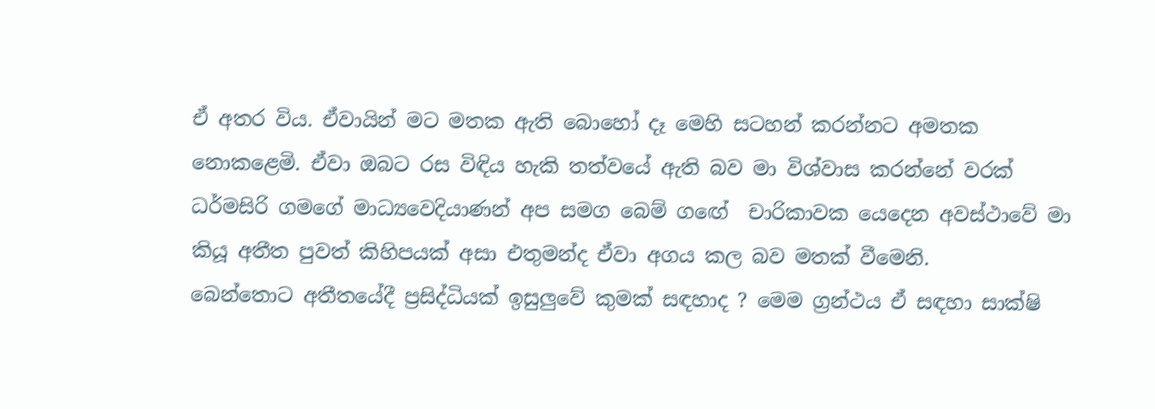ඒ අතර විය. ඒවායින් මට මතක ඇති බොහෝ දෑ මෙහි සටහන් කරන්නට අමතක නොකළෙමි. ඒවා ඔබට රස විඳිය හැකි තත්වයේ ඇති බව මා විශ්වාස කරන්නේ වරක් ධර්මසිරි ගමගේ මාධ්‍යවෙදියාණන් අප සමග බෙම් ගඟේ  චාරිකාවක යෙදෙන අවස්ථාවේ මා කියූ අතීත පුවත් කිහිපයක් අසා එතුමන්ද ඒවා අගය කල බව මතක් වීමෙනි.
බෙන්තොට අතීතයේදී ප්‍රසිද්ධියක් ඉසුලුවේ කුමක් සඳහාද ? මෙම ග්‍රන්ථය ඒ සඳහා සාක්ෂි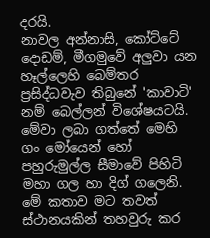දරයි.
නාවල අන්නාසි, කෝට්ටේ දොඩම්, මීගමුවේ අලුවා යන හෑල්ලෙහි බෙම්තර ප්‍රසිද්ධවැව තිබුනේ 'කාවාටි' නම් බෙල්ලන් විශේෂයටයි. මේවා ලබා ගත්තේ මෙහි ගං මෝයෙන් හෝ පහුරුමුල්ල සීමාවේ පිහිටි මහා ගල හා දිග් ගලෙනි.
මේ කතාව මට තවත් ස්ථානයකින් තහවුරු කර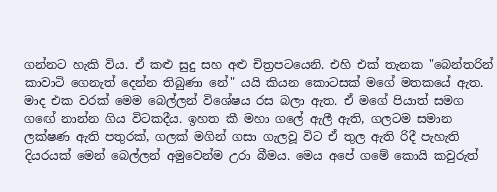ගන්නට හැකි විය. ඒ කළු සුදු සහ අළු චිත්‍රපටයෙනි. එහි එක් තැනක "බෙන්තරින් කාවාටි ගෙනැත් දෙන්න තිබුණා නේ" යයි කියන කොටසක් මගේ මතකයේ ඇත. මාද එක වරක් මෙම බෙල්ලන් විශේෂය රස බලා ඇත. ඒ මගේ පියාත් සමග ගඟේ නාන්න ගිය විටකදීය. ඉහත කී මහා ගලේ ඇලී ඇති, ගලටම සමාන ලක්ෂණ ඇති පතුරක්, ගලක් මගින් ගසා ගැලවූ විට ඒ තුල ඇති රිදී පැහැති දියරයක් මෙන් බෙල්ලන් අමුවෙන්ම උරා බීමය. මෙය අපේ ගමේ කොයි කවුරුත්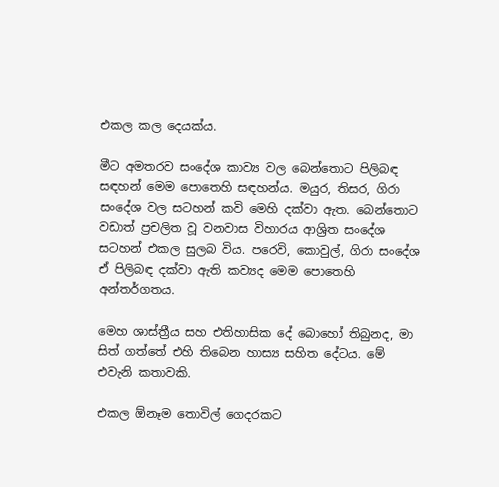එකල කල දෙයක්ය.

මීට අමතරව සංදේශ කාව්‍ය වල බෙන්තොට පිලිබඳ සඳහන් මෙම පොතෙහි සඳහන්ය. මයුර, තිසර, ගිරා සංදේශ වල සටහන් කවි මෙහි දක්වා ඇත. බෙන්තොට වඩාත් ප්‍රචලිත වූ වනවාස විහාරය ආශ්‍රිත සංදේශ සටහන් එකල සුලබ විය. පරෙවි, කොවුල්, ගිරා සංදේශ ඒ පිලිබඳ දක්වා ඇති කව්‍යද මෙම පොතෙහි අන්තර්ගතය.

මෙහ ශාස්ත්‍රීය සහ එතිහාසික දේ බොහෝ තිබුනද, මා සිත් ගත්තේ එහි තිබෙන හාස්‍ය සහිත දේටය. මේ එවැනි කතාවකි.

එකල ඕනෑම තොවිල් ගෙදරකට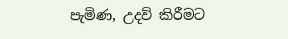පැමිණ, උදව් කිරීමට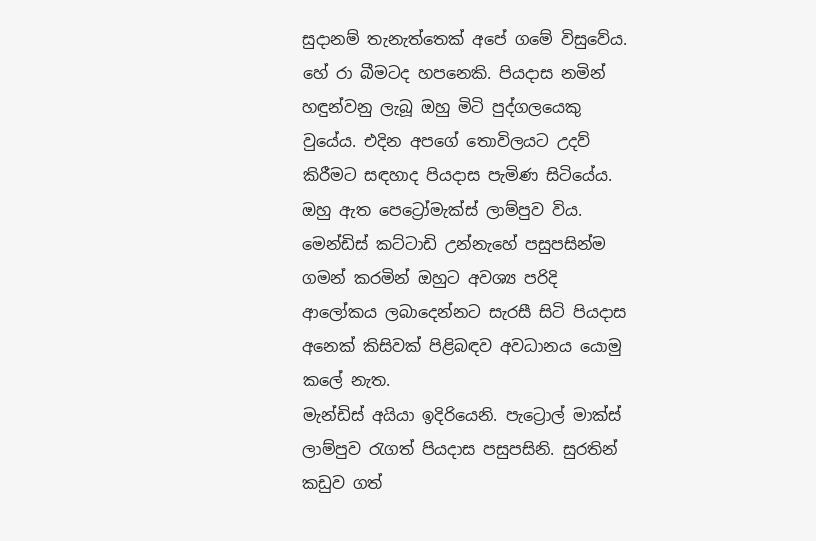සුදානම් තැනැත්තෙක් අපේ ගමේ විසුවේය. හේ රා බීමටද හපනෙකි. පියදාස නමින් හඳුන්වනු ලැබූ ඔහු මිටි පුද්ගලයෙකු වුයේය. එදින අපගේ තොවිලයට උදව් කිරීමට සඳහාද පියදාස පැමිණ සිටියේය. ඔහු ඇත පෙට්‍රෝමැක්ස් ලාම්පුව විය. මෙන්ඩිස් කට්ටාඩි උන්නැහේ පසුපසින්ම ගමන් කරමින් ඔහුට අවශ්‍ය පරිදි ආලෝකය ලබාදෙන්නට සැරසී සිටි පියදාස අනෙක් කිසිවක් පිළිබඳව අවධානය යොමු කලේ නැත.
මැන්ඩිස් අයියා ඉදිරියෙනි. පැට්‍රොල් මාක්ස් ලාම්පුව රැගත් පියදාස පසුපසිනි. සුරතින් කඩුව ගත්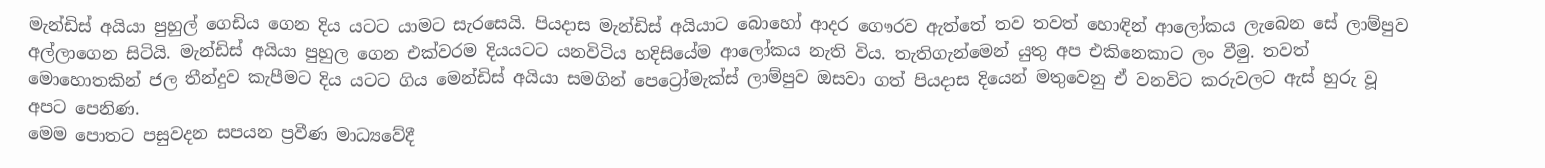මැන්ඩිස් අයියා පුහුල් ගෙඩිය ගෙන දිය යටට යාමට සැරසෙයි. පියදාස මැන්ඩිස් අයියාට බොහෝ ආදර ගෞරව ඇත්තේ තව තවත් හොඳින් ආලෝකය ලැබෙන සේ ලාම්පුව අල්ලාගෙන සිටියි. මැන්ඩිස් අයියා පුහුල ගෙන එක්වරම දියයටට යනවිටිය හදිසියේම ආලෝකය නැති විය. තැතිගැන්මෙන් යුතු අප එකිනෙකාට ලං වීමු. තවත් මොහොතකින් ජල තීන්දුව කැපීමට දිය යටට ගිය මෙන්ඩිස් අයියා සමගින් පෙට්‍රෝමැක්ස් ලාම්පුව ඔසවා ගත් පියදාස දියෙන් මතුවෙනු ඒ වනවිට කරුවලට ඇස් හුරු වූ අපට පෙනිණ.
මෙම පොතට පසුවදන සපයන ප්‍රවීණ මාධ්‍යවේදී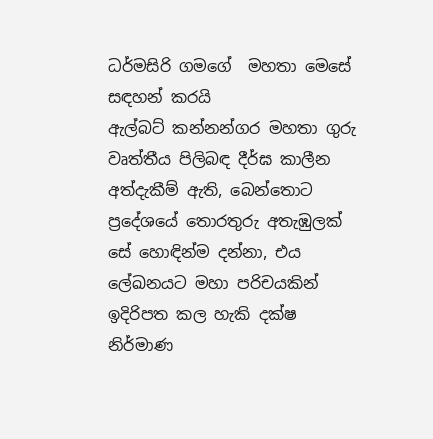ධර්මසිරි ගමගේ  මහතා මෙසේ සඳහන් කරයි
ඇල්බට් කන්නන්ගර මහතා ගුරු වෘත්තීය පිලිබඳ දීර්ඝ කාලීන අත්දැකීම් ඇති, බෙන්තොට ප්‍රදේශයේ තොරතුරු අතැඹුලක් සේ හොඳින්ම දන්නා, එය ලේඛනයට මහා පරිචයකින් ඉදිරිපත කල හැකි දක්ෂ නිර්මාණ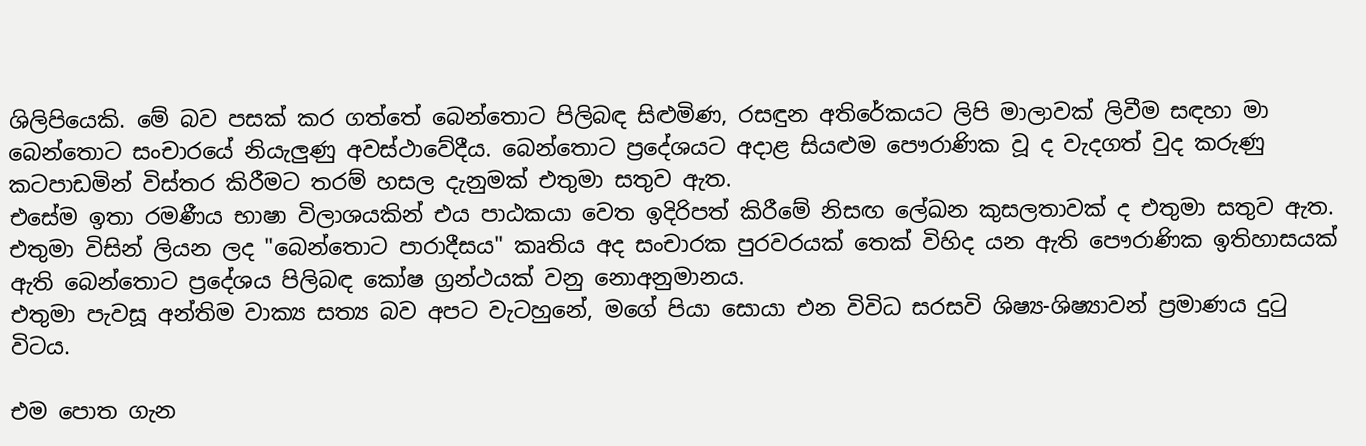ශිලිපියෙකි. මේ බව පසක් කර ගත්තේ බෙන්තොට පිලිබඳ සිළුමිණ, රසඳුන අතිරේකයට ලිපි මාලාවක් ලිවීම සඳහා මා  බෙන්තොට සංචාරයේ නියැලුණු අවස්ථාවේදීය. බෙන්තොට ප්‍රදේශයට අදාළ සියළුම පෞරාණික වූ ද වැදගත් වුද කරුණු කටපාඩමින් විස්තර කිරීමට තරම් හසල දැනුමක් එතුමා සතුව ඇත.
එසේම ඉතා රමණීය භාෂා විලාශයකින් එය පාඨකයා වෙත ඉදිරිපත් කිරීමේ නිසඟ ලේඛන කුසලතාවක් ද එතුමා සතුව ඇත. එතුමා විසින් ලියන ලද "බෙන්තොට පාරාදීසය" කෘතිය අද සංචාරක පුරවරයක් තෙක් විහිද යන ඇති පෞරාණික ඉතිහාසයක් ඇති බෙන්තොට ප්‍රදේශය පිලිබඳ කෝෂ ග්‍රන්ථයක් වනු නොඅනුමානය.
එතුමා පැවසූ අන්තිම වාක්‍ය සත්‍ය බව අපට වැටහුනේ, මගේ පියා සොයා එන විවිධ සරසවි ශිෂ්‍ය-ශිෂ්‍යාවන් ප්‍රමාණය දුටු විටය.

එම පොත ගැන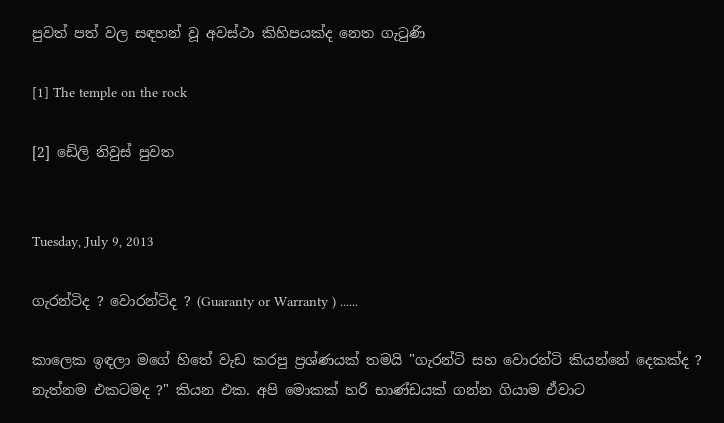පුවත් පත් වල සඳහන් වූ අවස්ථා කිහිපයක්ද නෙත ගැටුණි

[1] The temple on the rock

[2] ඩේලි නිවුස් පුවත


Tuesday, July 9, 2013

ගැරන්ටිද ? වොරන්ටිද ? (Guaranty or Warranty ) ......

කාලෙක ඉඳලා මගේ හිතේ වැඩ කරපු ප්‍රශ්ණයක් තමයි "ගැරන්ටි සහ වොරන්ටි කියන්නේ දෙකක්ද ? නැත්නම එකටමද ?" කියන එක. අපි මොකක් හරි භාණ්ඩයක් ගන්න ගියාම ඒවාට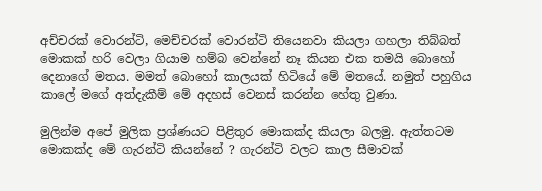අච්චරක් වොරන්ටි, මෙච්චරක් වොරන්ටි තියෙනවා කියලා ගහලා තිබ්බත් මොකක් හරි වෙලා ගියාම හම්බ වෙන්නේ නෑ කියන එක තමයි බොහෝ දෙනාගේ මතය. මමත් බොහෝ කාලයක් හිටියේ මේ මතයේ. නමුත් පහුගිය කාලේ මගේ අත්දැකීම් මේ අදහස් වෙනස් කරන්න හේතු වුණා.

මුලින්ම අපේ මුලික ප්‍රශ්ණයට පිළිතුර මොකක්ද කියලා බලමු. ඇත්තටම මොකක්ද මේ ගැරන්ටි කියන්නේ ? ගැරන්ටි වලට කාල සීමාවක්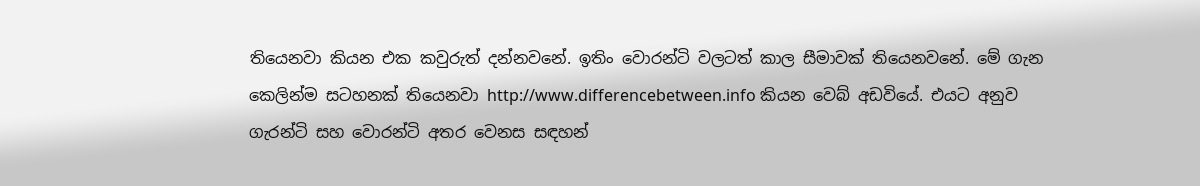තියෙනවා කියන එක කවුරුත් දන්නවනේ. ඉතිං වොරන්ටි වලටත් කාල සීමාවක් තියෙනවනේ. මේ ගැන කෙලින්ම සටහනක් තියෙනවා http://www.differencebetween.info කියන වෙබ් අඩවියේ. එයට අනුව ගැරන්ටි සහ වොරන්ටි අතර වෙනස සඳහන්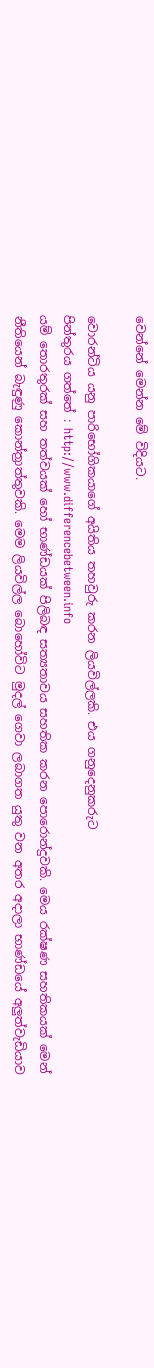වෙන්නේ මෙන්න මේ විදියට.

වොරන්ටිය යනු පාරිභෝගිකයාගේ අයිතිය තහවුරු කරන ලියවිල්ලකි. එය ගනුදෙනුකරුට
පින්තුරය ගත්තේ : http://www.differencebetween.info
යම් තොරතුරක් සහ තත්වයක් හෝ භාණ්ඩයක් පිලිබඳ සත්‍යතාවය සහතික කරන පොරොන්දුවකි. මෙය රක්ෂණ සහතිකයක් මෙන් නීතියෙන් බැඳුණු කොන්ත්‍රාත්තුවකි. මෙම ලියවිල්ල බොහෝවිට මුදල් ගෙවා ලබාගත යුතු වන අතර අදාලා භාණ්ඩයේ අලුත්වැඩියාව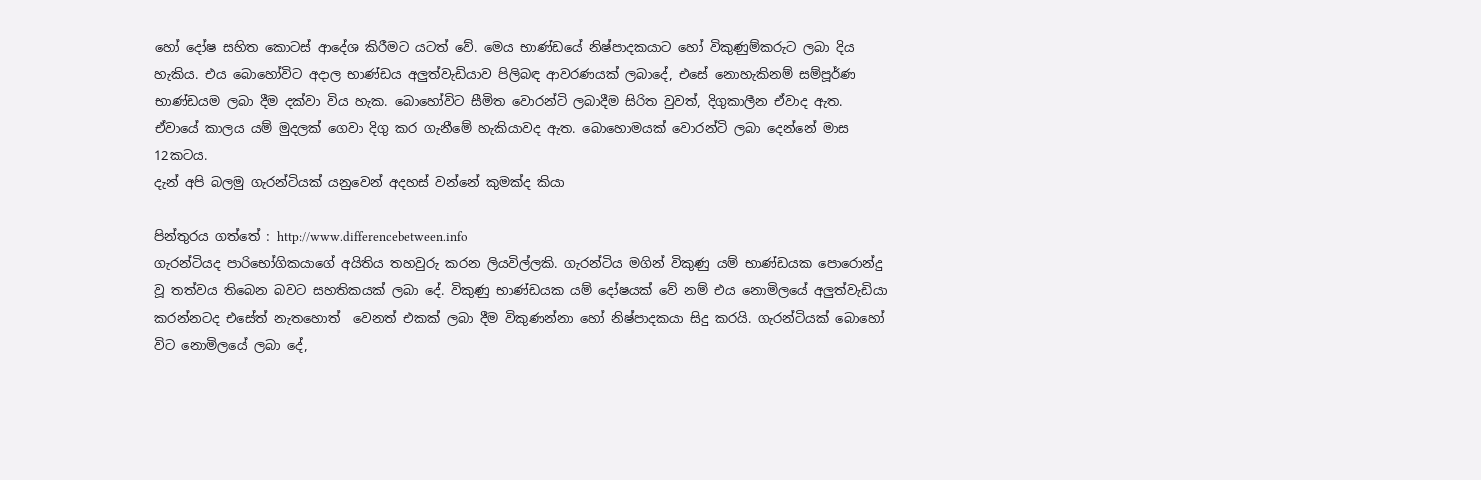හෝ දෝෂ සහිත කොටස් ආදේශ කිරීමට යටත් වේ. මෙය භාණ්ඩයේ නිෂ්පාදකයාට හෝ විකුණුම්කරුට ලබා දිය හැකිය. එය බොහෝවිට අදාල භාණ්ඩය අලුත්වැඩියාව පිලිබඳ ආවරණයක් ලබාදේ, එසේ නොහැකිනම් සම්පූර්ණ භාණ්ඩයම ලබා දීම දක්වා විය හැක. බොහෝවිට සීමිත වොරන්ටි ලබාදීම සිරිත වුවත්, දිගුකාලීන ඒවාද ඇත. ඒවායේ කාලය යම් මුදලක් ගෙවා දිගු කර ගැනීමේ හැකියාවද ඇත. බොහොමයක් වොරන්ටි ලබා දෙන්නේ මාස 12කටය.
දැන් අපි බලමු ගැරන්ටියක් යනුවෙන් අදහස් වන්නේ කුමක්ද කියා

පින්තුරය ගත්තේ : http://www.differencebetween.info
ගැරන්ටියද පාරිභෝගිකයාගේ අයිතිය තහවුරු කරන ලියවිල්ලකි. ගැරන්ටිය මගින් විකුණු යම් භාණ්ඩයක පොරොන්දු වූ තත්වය තිබෙන බවට සහතිකයක් ලබා දේ. විකුණු භාණ්ඩයක යම් දෝෂයක් වේ නම් එය නොමිලයේ අලුත්වැඩියා කරන්නටද එසේත් නැතහොත්  වෙනත් එකක් ලබා දීම විකුණන්නා හෝ නිෂ්පාදකයා සිදු කරයි. ගැරන්ටියක් බොහෝ විට නොමිලයේ ලබා දේ,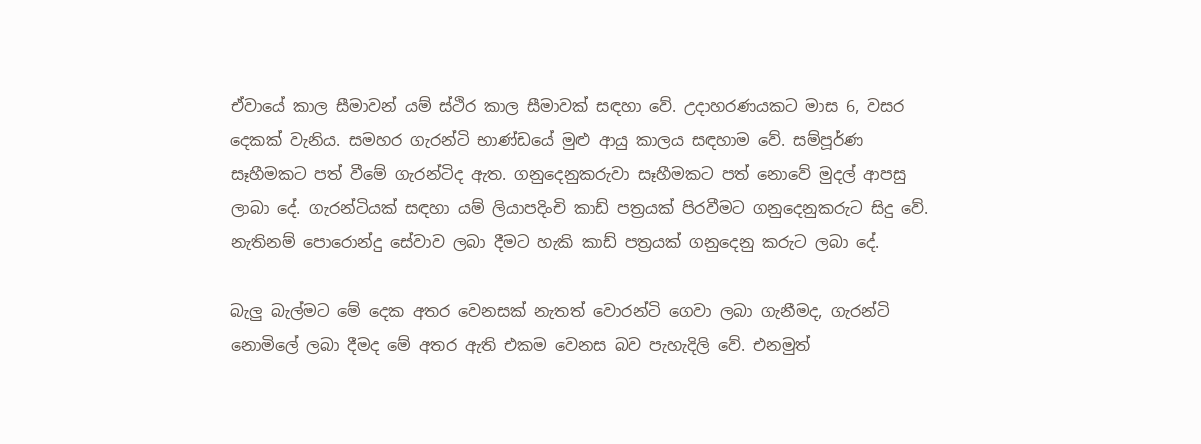ඒවායේ කාල සීමාවන් යම් ස්ථිර කාල සීමාවක් සඳහා වේ. උදාහරණයකට මාස 6, වසර දෙකක් වැනිය. සමහර ගැරන්ටි භාණ්ඩයේ මුළු ආයු කාලය සඳහාම වේ. සම්පූර්ණ සෑහීමකට පත් වීමේ ගැරන්ටිද ඇත. ගනුදෙනුකරුවා සෑහීමකට පත් නොවේ මුදල් ආපසු ලාබා දේ. ගැරන්ටියක් සඳහා යම් ලියාපදිංචි කාඩ් පත්‍රයක් පිරවීමට ගනුදෙනුකරුට සිදු වේ. නැතිනම් පොරොන්දු සේවාව ලබා දීමට හැකි කාඩ් පත්‍රයක් ගනුදෙනු කරුට ලබා දේ.

බැලු බැල්මට මේ දෙක අතර වෙනසක් නැතත් වොරන්ටි ගෙවා ලබා ගැනීමද, ගැරන්ටි නොමිලේ ලබා දීමද මේ අතර ඇති එකම වෙනස බව පැහැදිලි වේ. එනමුත්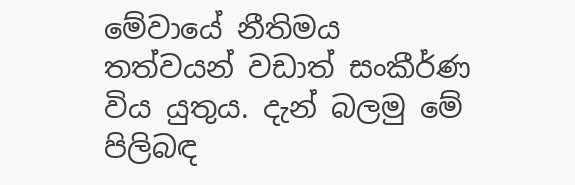මේවායේ නීතිමය තත්වයන් වඩාත් සංකීර්ණ විය යුතුය. දැන් බලමු මේ පිලිබඳ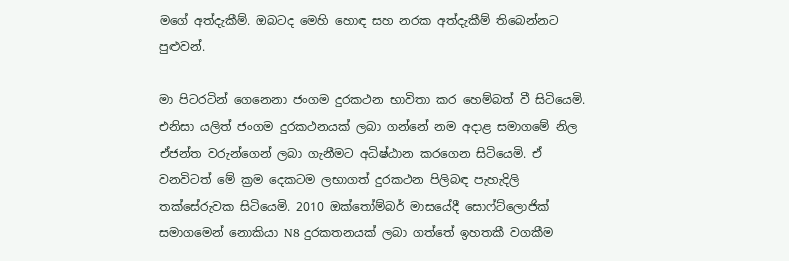මගේ අත්දැකීම්. ඔබටද මෙහි හොඳ සහ නරක අත්දැකීම් තිබෙන්නට පුළුවන්.

මා පිටරටින් ගෙනෙනා ජංගම දුරකථන භාවිතා කර හෙම්බත් වී සිටියෙමි. එනිසා යලිත් ජංගම දුරකථනයක් ලබා ගන්නේ නම අදාළ සමාගමේ නිල ඒජන්ත වරුන්ගෙන් ලබා ගැනීමට අධිෂ්ඨාන කරගෙන සිටියෙමි. ඒ වනවිටත් මේ ක්‍රම දෙකටම ලභාගත් දුරකථන පිලිබඳ පැහැදිලි තක්සේරුවක සිටියෙමි. 2010 ඔක්තෝම්බර් මාසයේදී සොෆ්ට්ලොජික් සමාගමෙන් නොකියා N8 දුරකතනයක් ලබා ගත්තේ ඉහතකී වගකීම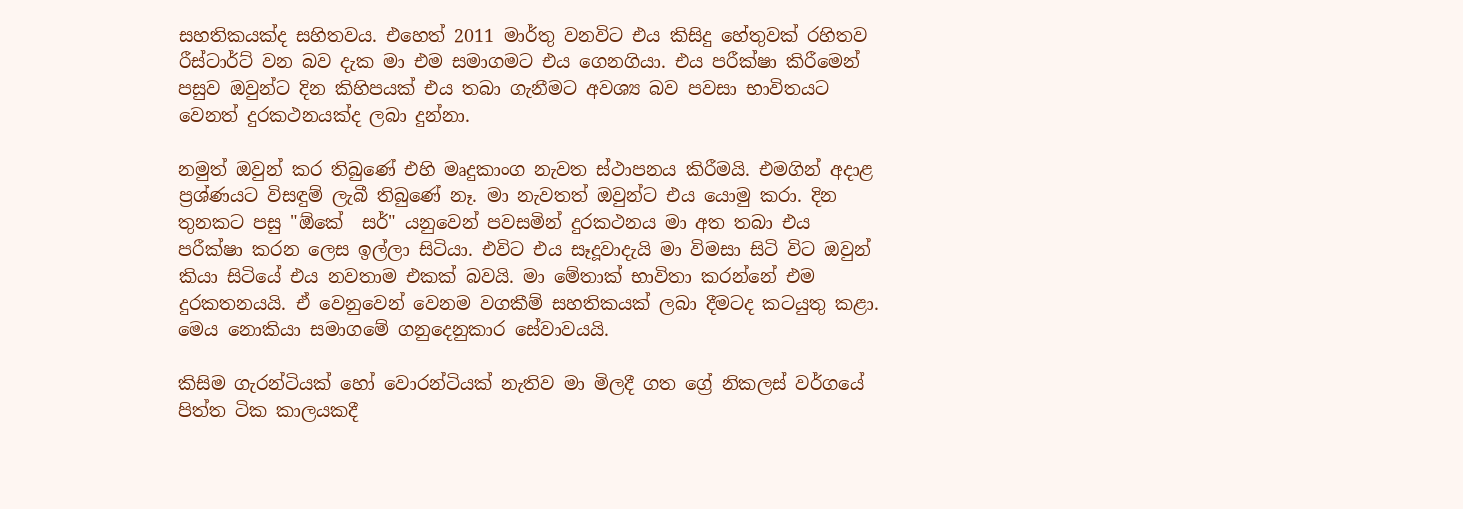සහතිකයක්ද සහිතවය. එහෙත් 2011 මාර්තු වනවිට එය කිසිදු හේතුවක් රහිතව රීස්ටාර්ට් වන බව දැක මා එම සමාගමට එය ගෙනගියා. එය පරීක්ෂා කිරීමෙන් පසුව ඔවුන්ට දින කිහිපයක් එය තබා ගැනීමට අවශ්‍ය බව පවසා භාවිතයට වෙනත් දුරකථනයක්ද ලබා දුන්නා.

නමුත් ඔවුන් කර තිබුණේ එහි මෘදුකාංග නැවත ස්ථාපනය කිරීමයි. එමගින් අදාළ ප්‍රශ්ණයට විසඳුම් ලැබී තිබුණේ නෑ. මා නැවතත් ඔවුන්ට එය යොමු කරා. දින තුනකට පසු "ඕකේ  සර්" යනුවෙන් පවසමින් දුරකථනය මා අත තබා එය පරීක්ෂා කරන ලෙස ඉල්ලා සිටියා. එවිට එය සෑදූවාදැයි මා විමසා සිටි විට ඔවුන් කියා සිටියේ එය නවතාම එකක් බවයි. මා මේතාක් භාවිතා කරන්නේ එම දුරකතනයයි. ඒ වෙනුවෙන් වෙනම වගකීම් සහතිකයක් ලබා දීමටද කටයුතු කළා. මෙය නොකියා සමාගමේ ගනුදෙනුකාර සේවාවයයි.

කිසිම ගැරන්ටියක් හෝ වොරන්ටියක් නැතිව මා මිලදී ගත ග්‍රේ නිකලස් වර්ගයේ පිත්ත ටික කාලයකදී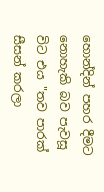හොන්දින් පහර දීමට නොහැකි බව පැවසූ විට එය "තව පාරක් සීසන් කරලා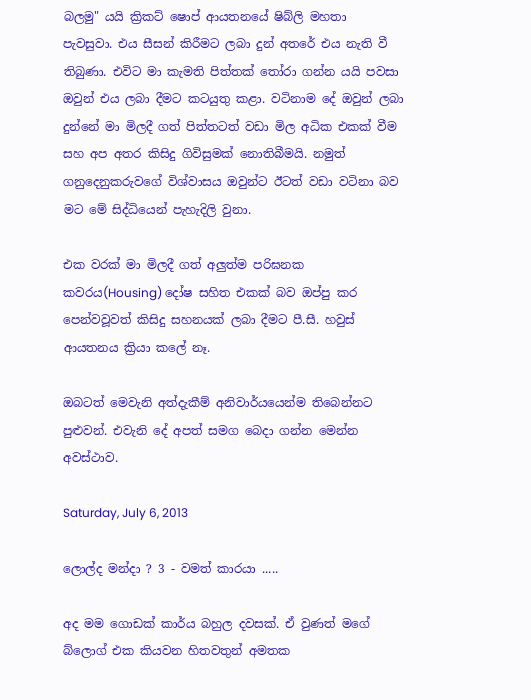බලමු" යයි ක්‍රිකට් ෂොප් ආයතනයේ ෂිබ්ලි මහතා  පැවසුවා. එය සීසන් කිරීමට ලබා දුන් අතරේ එය නැති වී තිබුණා. එවිට මා කැමති පිත්තක් තෝරා ගන්න යයි පවසා ඔවුන් එය ලබා දීමට කටයුතු කළා. වටිනාම දේ ඔවුන් ලබා දුන්නේ මා මිලදී ගත් පිත්තටත් වඩා මිල අධික එකක් වීම සහ අප අතර කිසිදු ගිවිසුමක් නොතිබීමයි. නමුත් ගනුදෙනුකරුවගේ විශ්වාසය ඔවුන්ට ඊටත් වඩා වටිනා බව මට මේ සිද්ධියෙන් පැහැදිලි වුනා.

එක වරක් මා මිලදී ගත් අලුත්ම පරිඝනක කවරය(Housing) දෝෂ සහිත එකක් බව ඔප්පු කර පෙන්වවූවත් කිසිදු සහනයක් ලබා දීමට පී.සී. හවුස් ආයතනය ක්‍රියා කලේ නෑ.

ඔබටත් මෙවැනි අත්දැකීම් අනිවාර්යයෙන්ම තිබෙන්නට පුළුවන්. එවැනි දේ අපත් සමග බෙදා ගන්න මෙන්න අවස්ථාව.

Saturday, July 6, 2013

ලොල්ද මන්දා ? 3 - වමත් කාරයා .....

අද මම ගොඩක් කාර්ය බහුල දවසක්. ඒ වුණත් මගේ බ්ලොග් එක කියවන හිතවතුන් අමතක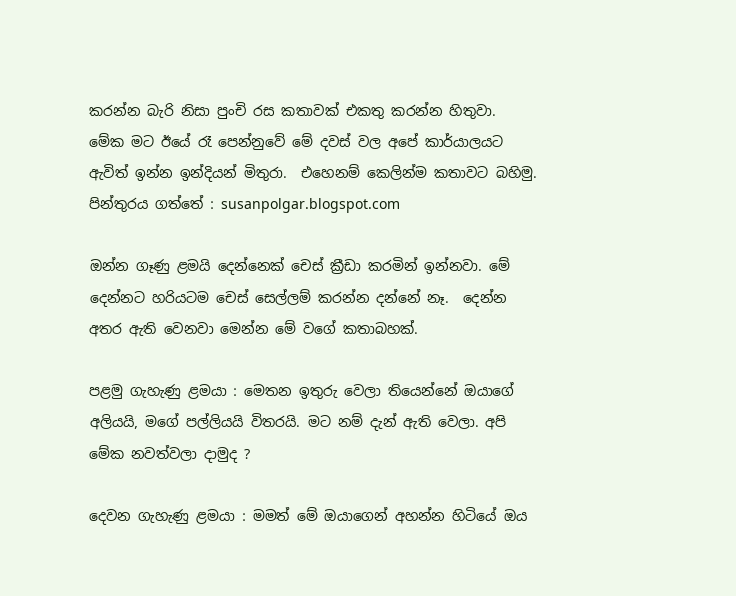කරන්න බැරි නිසා පුංචි රස කතාවක් එකතු කරන්න හිතුවා. මේක මට ඊයේ රෑ පෙන්නුවේ මේ දවස් වල අපේ කාර්යාලයට ඇවිත් ඉන්න ඉන්දියන් මිතුරා.  එහෙනම් කෙලින්ම කතාවට බහිමු.
පින්තුරය ගත්තේ : susanpolgar.blogspot.com

ඔන්න ගෑණු ළමයි දෙන්නෙක් චෙස් ක්‍රීඩා කරමින් ඉන්නවා. මේ දෙන්නට හරියටම චෙස් සෙල්ලම් කරන්න දන්නේ නෑ.  දෙන්න අතර ඇති වෙනවා මෙන්න මේ වගේ කතාබහක්.

පළමු ගැහැණු ළමයා : මෙතන ඉතුරු වෙලා තියෙන්නේ ඔයාගේ අලියයි, මගේ පල්ලියයි විතරයි. මට නම් දැන් ඇති වෙලා. අපි මේක නවත්වලා දාමුද ?

දෙවන ගැහැණු ළමයා : මමත් මේ ඔයාගෙන් අහන්න හිටියේ ඔය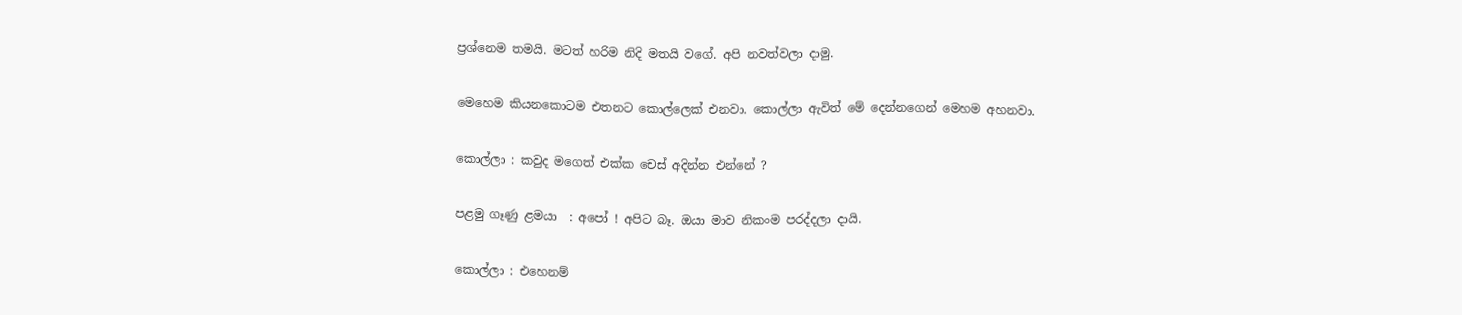ප්‍රශ්නෙම තමයි. මටත් හරිම නිදි මතයි වගේ. අපි නවත්වලා දාමු.

මෙහෙම කියනකොටම එතනට කොල්ලෙක් එනවා. කොල්ලා ඇවිත් මේ දෙන්නගෙන් මෙහම අහනවා.

කොල්ලා : කවුද මගෙත් එක්ක චෙස් අදින්න එන්නේ ?

පළමු ගෑණු ළමයා  : අපෝ ! අපිට බෑ. ඔයා මාව නිකංම පරද්දලා දායි.

කොල්ලා : එහෙනම්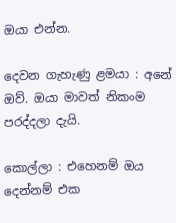ඔයා එන්න.

දෙවන ගැහැණු ළමයා : අනේ ඔව්. ඔයා මාවත් නිකංම පරද්දලා දැයි.

කොල්ලා : එහෙනම් ඔය දෙන්නම් එක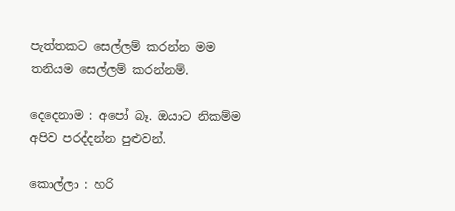පැත්තකට සෙල්ලම් කරන්න මම තනියම සෙල්ලම් කරන්නම්.

දෙදෙනාම : අපෝ බෑ. ඔයාට නිකම්ම අපිව පරද්දන්න පුළුවන්.

කොල්ලා : හරි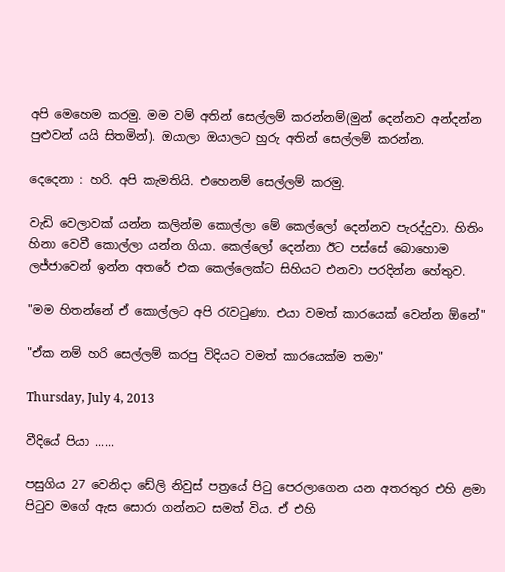අපි මෙහෙම කරමු. මම වම් අතින් සෙල්ලම් කරන්නම්(මුන් දෙන්නව අන්දන්න පුළුවන් යයි සිතමින්). ඔයාලා ඔයාලට හුරු අතින් සෙල්ලම් කරන්න.

දෙදෙනා : හරි. අපි කැමතියි. එහෙනම් සෙල්ලම් කරමු.

වැඩි වෙලාවක් යන්න කලින්ම කොල්ලා මේ කෙල්ලෝ දෙන්නව පැරද්දුවා. හිතිං හිනා වෙවී කොල්ලා යන්න ගියා. කෙල්ලෝ දෙන්නා ඊට පස්සේ බොහොම ලජ්ජාවෙන් ඉන්න අතරේ එක කෙල්ලෙක්ට සිහියට එනවා පරදින්න හේතුව.

"මම හිතන්නේ ඒ කොල්ලට අපි රැවටුණා. එයා වමත් කාරයෙක් වෙන්න ඕනේ"

"ඒක නම් හරි සෙල්ලම් කරපු විදියට වමත් කාරයෙක්ම තමා"

Thursday, July 4, 2013

වීදියේ පියා ......

පසුගිය 27 වෙනිදා ඩේලි නිවුස් පත්‍රයේ පිටු පෙරලාගෙන යන අතරතුර එහි ළමා පිටුව මගේ ඇස සොරා ගන්නට සමත් විය. ඒ එහි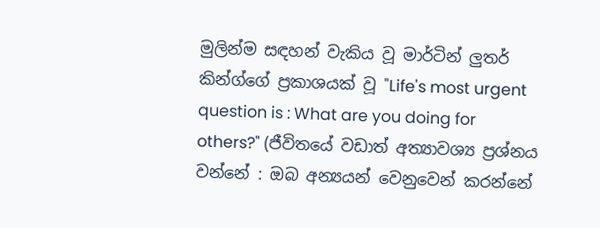මුලින්ම සඳහන් වැකිය වූ මාර්ටින් ලුතර් කින්ග්ගේ ප්‍රකාශයක් වූ "Life's most urgent question is : What are you doing for others?" (ජීවිතයේ වඩාත් අත්‍යාවශ්‍ය ප්‍රශ්නය වන්නේ : ඔබ අන්‍යයන් වෙනුවෙන් කරන්නේ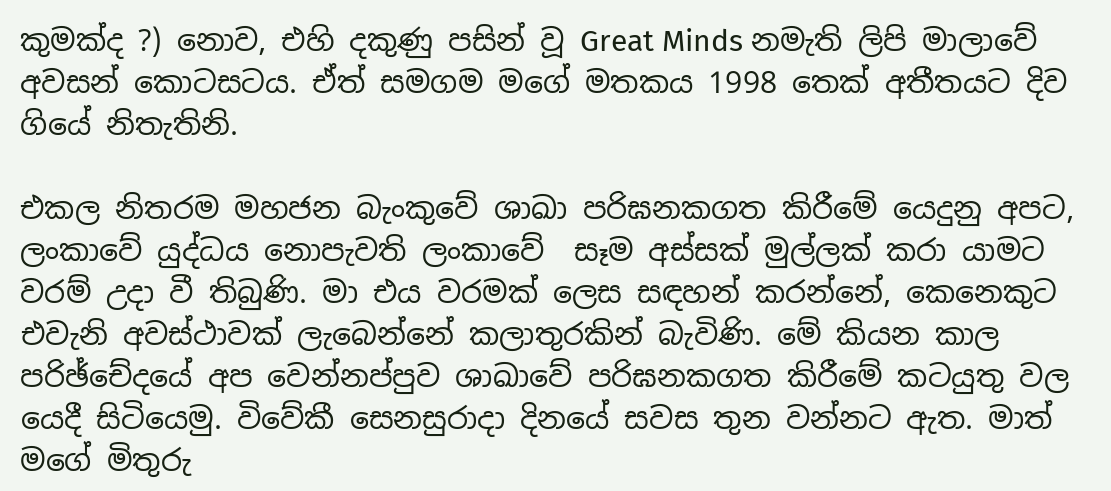කුමක්ද ?) නොව, එහි දකුණු පසින් වූ Great Minds නමැති ලිපි මාලාවේ අවසන් කොටසටය. ඒත් සමගම මගේ මතකය 1998 තෙක් අතීතයට දිව ගියේ නිතැතිනි.

එකල නිතරම මහජන බැංකුවේ ශාඛා පරිඝනකගත කිරීමේ යෙදුනු අපට, ලංකාවේ යුද්ධය නොපැවති ලංකාවේ  සෑම අස්සක් මුල්ලක් කරා යාමට වරම් උදා වී තිබුණි. මා එය වරමක් ලෙස සඳහන් කරන්නේ, කෙනෙකුට එවැනි අවස්ථාවක් ලැබෙන්නේ කලාතුරකින් බැවිණි. මේ කියන කාල පරිඡ්චේදයේ අප වෙන්නප්පුව ශාඛාවේ පරිඝනකගත කිරීමේ කටයුතු වල යෙදී සිටියෙමු. විවේකී සෙනසුරාදා දිනයේ සවස තුන වන්නට ඇත. මාත් මගේ මිතුරු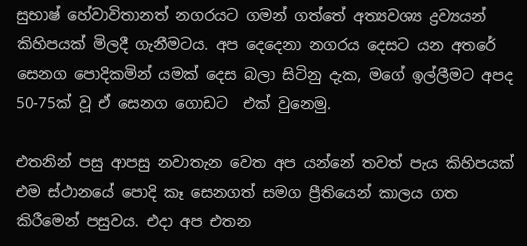සුභාෂ් හේවාවිතානත් නගරයට ගමන් ගත්තේ අත්‍යවශ්‍ය ද්‍රව්‍යයන් කිහිපයක් මිලදී ගැනීමටය. අප දෙදෙනා නගරය දෙසට යන අතරේ සෙනග පොදිකමින් යමක් දෙස බලා සිටිනු දැක, මගේ ඉල්ලීමට අපද 50-75ක් වූ ඒ සෙනග ගොඩට  එක් වුනෙමු.

එතනින් පසු ආපසු නවාතැන වෙත අප යන්නේ තවත් පැය කිහිපයක් එම ස්ථානයේ පොදි කෑ සෙනගත් සමග ප්‍රීතියෙන් කාලය ගත කිරීමෙන් පසුවය. එදා අප එතන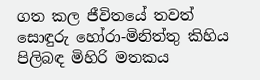ගත කල ජීවිතයේ තවත් සොඳුරු හෝරා-මිනිත්තු කිහිය පිලිබඳ මිහිරි මතකය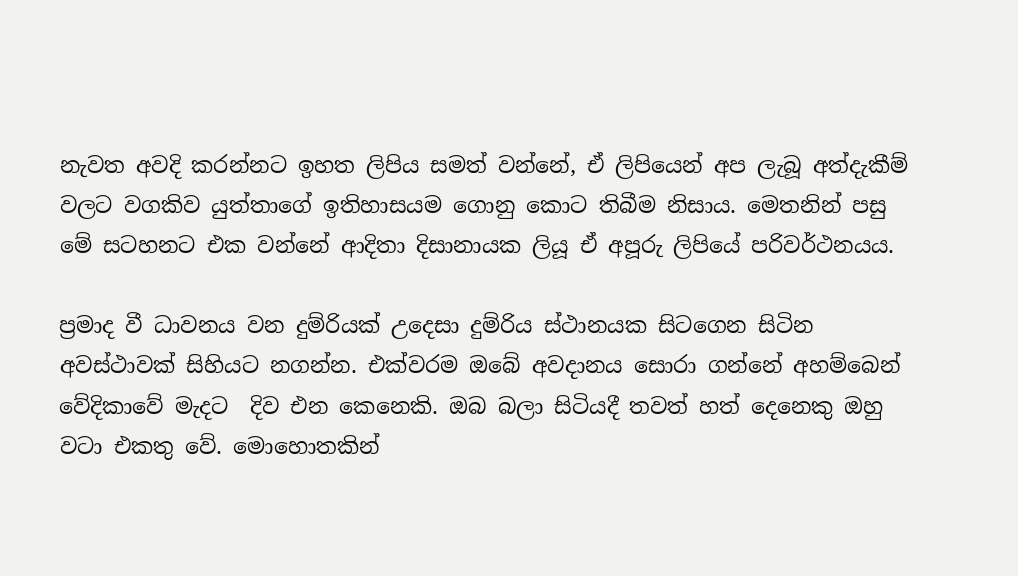නැවත අවදි කරන්නට ඉහත ලිපිය සමත් වන්නේ, ඒ ලිපියෙන් අප ලැබූ අත්දැකීම් වලට වගකිව යුත්තාගේ ඉතිහාසයම ගොනු කොට තිබීම නිසාය. මෙතනින් පසු මේ සටහනට එක වන්නේ ආදිතා දිසානායක ලියූ ඒ අපූරු ලිපියේ පරිවර්ථනයය.

ප්‍රමාද වී ධාවනය වන දුම්රියක් උදෙසා දුම්රිය ස්ථානයක සිටගෙන සිටින අවස්ථාවක් සිහියට නගන්න. එක්වරම ඔබේ අවදානය සොරා ගන්නේ අහම්බෙන් වේදිකාවේ මැදට  දිව එන කෙනෙකි. ඔබ බලා සිටියදී තවත් හත් දෙනෙකු ඔහු වටා එකතු වේ. මොහොතකින්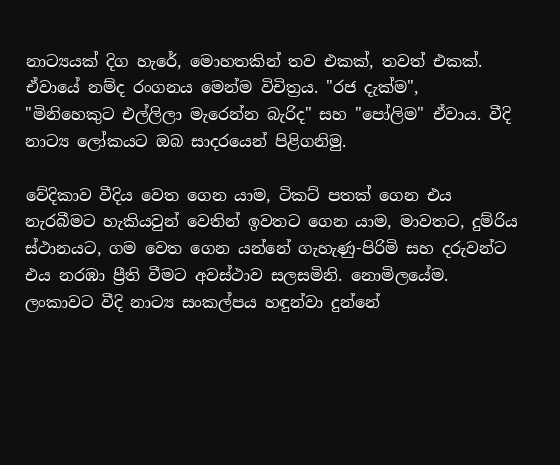නාට්‍යයක් දිග හැරේ, මොහතකින් තව එකක්, තවත් එකක්. ඒවායේ නම්ද රංගනය මෙන්ම විචිත්‍රය. "රජ දැක්ම",  "මිනිහෙකුට එල්ලිලා මැරෙන්න බැරිද" සහ "පෝලිම" ඒවාය. වීදි නාට්‍ය ලෝකයට ඔබ සාදරයෙන් පිළිගනිමු.

වේදිකාව වීදිය වෙත ගෙන යාම, ටිකට් පතක් ගෙන එය නැරබීමට හැකියවුන් වෙතින් ඉවතට ගෙන යාම, මාවතට, දුම්රිය ස්ථානයට, ගම වෙත ගෙන යන්නේ ගැහැණු-පිරිමි සහ දරුවන්ට එය නරඹා ප්‍රීති වීමට අවස්ථාව සලසමිනි. නොමිලයේම.  ලංකාවට වීදි නාට්‍ය සංකල්පය හඳුන්වා දුන්නේ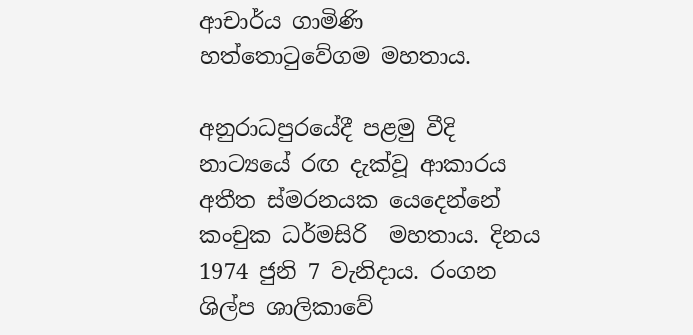ආචාර්ය ගාමිණි හත්තොටුවේගම මහතාය.

අනුරාධපුරයේදී පළමු වීදි නාට්‍යයේ රඟ දැක්වූ ආකාරය අතීත ස්මරනයක යෙදෙන්නේ කංචුක ධර්මසිරි  මහතාය. දිනය 1974 ජුනි 7 වැනිදාය. රංගන ශිල්ප ශාලිකාවේ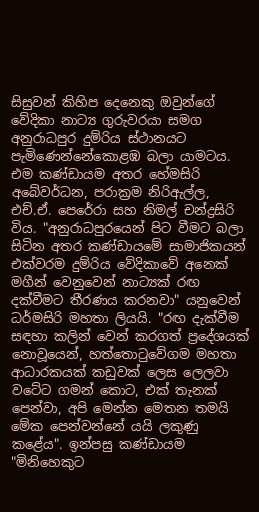සිසුවන් කිහිප දෙනෙකු ඔවුන්ගේ වේදිකා නාට්‍ය ගුරුවරයා සමග අනුරාධපුර දුම්රිය ස්ථානයට පැමිණෙන්නේකොළඹ බලා යාමටය. එම කණ්ඩායම අතර හේමසිරි අබේවර්ධන, පරාක්‍රම නිරිඇල්ල, එච්.ඒ. පෙරේරා සහ නිමල් චන්ද්‍රසිරි විය. "අනුරාධපුරයෙන් පිට වීමට බලා සිටින අතර කණ්ඩායමේ සාමාජිකයන් එක්වරම දුම්රිය වේදිකාවේ අනෙක් මගීන් වෙනුවෙන් නාට්‍යක් රඟ දක්වීමට තීරණය කරනවා" යනුවෙන් ධර්මසිරි මහතා ලියයි. "රඟ දැක්වීම සඳහා කලින් වෙන් කරගත් ප්‍රදේශයක් නොවූයෙන්, හත්තොටුවේගම මහතා ආධාරකයක් කඩුවක් ලෙස ලෙලවා වටේට ගමන් කොට, එක් තැනක් පෙන්වා, අපි මෙන්න මෙතන තමයි මේක පෙන්වන්නේ යයි ලකුණු කළේය". ඉන්පසු කණ්ඩායම "මිනිහෙකුට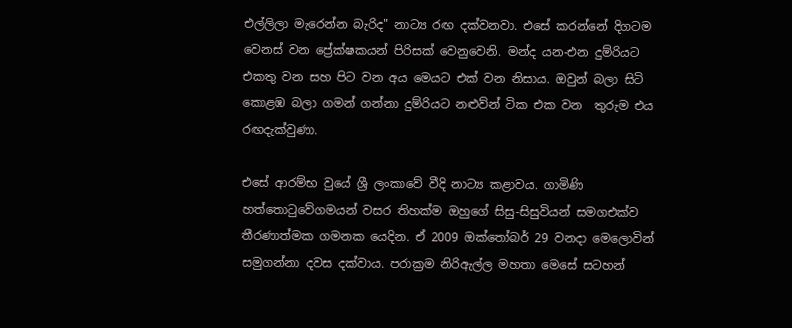එල්ලිලා මැරෙන්න බැරිද" නාට්‍ය රඟ දක්වනවා. එසේ කරන්නේ දිගටම වෙනස් වන ප්‍රේක්ෂකයන් පිරිසක් වෙනුවෙනි. මන්ද යන-එන දුම්රියට එකතු වන සහ පිට වන අය මෙයට එක් වන නිසාය. ඔවුන් බලා සිටි කොළඹ බලා ගමන් ගන්නා දුම්රියට නළුව්න් ටික එක වන  තුරුම එය රඟදැක්වුණා.

එසේ ආරම්භ වුයේ ශ්‍රී ලංකාවේ වීදි නාට්‍ය කළාවය. ගාමිණි හත්තොටුවේගමයන් වසර තිහක්ම ඔහුගේ සිසු-සිසුවියන් සමගඑක්ව  තීරණාත්මක ගමනක යෙදින. ඒ 2009 ඔක්තෝබර් 29 වනදා මෙලොවින් සමුගන්නා දවස දක්වාය. පරාක්‍රම නිරිඇල්ල මහතා මෙසේ සටහන්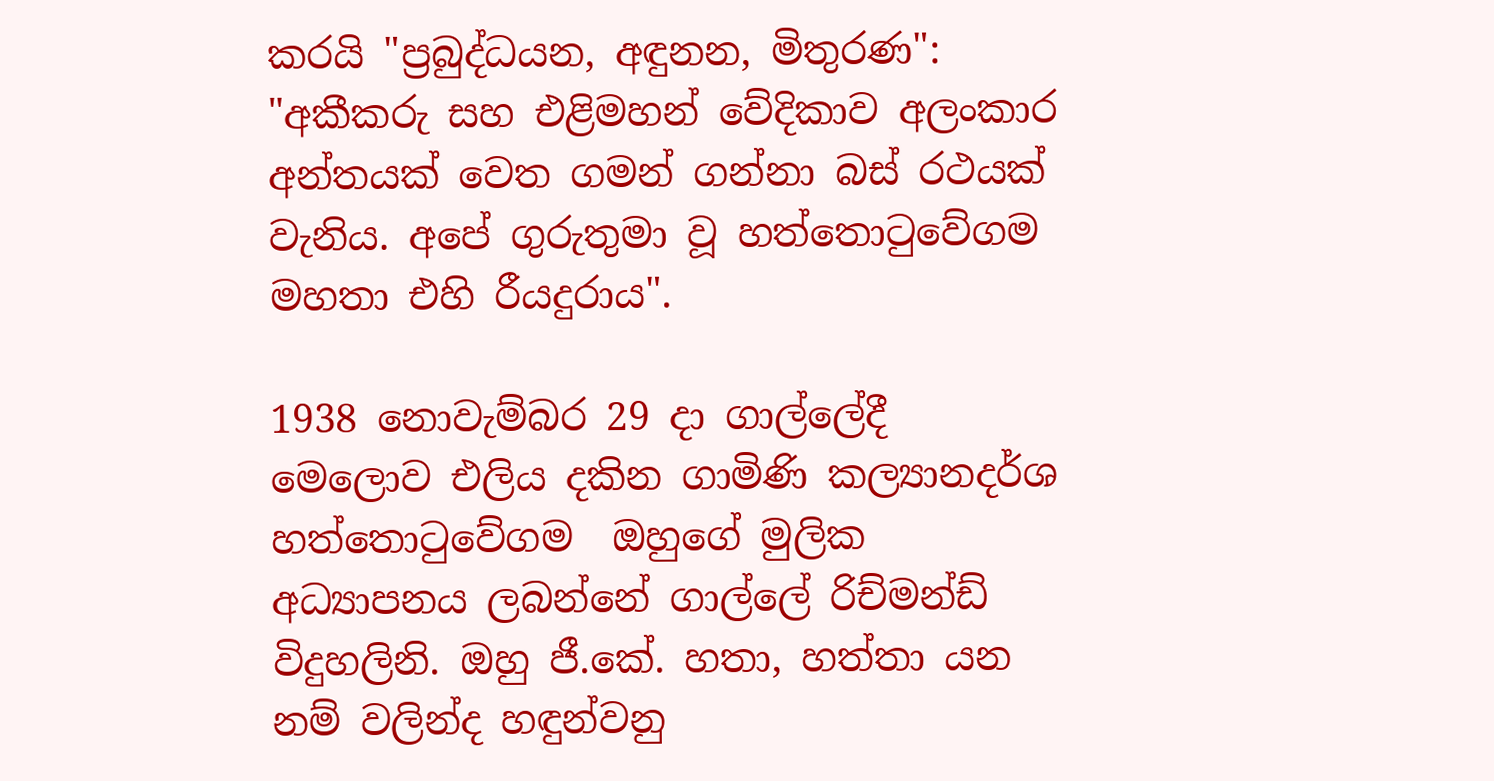කරයි "ප්‍රබුද්ධයන, අඳුනන, මිතුරණ": "අකීකරු සහ එළිමහන් වේදිකාව අලංකාර අන්තයක් වෙත ගමන් ගන්නා බස් රථයක් වැනිය. අපේ ගුරුතුමා වූ හත්තොටුවේගම මහතා එහි රීයදුරාය".

1938 නොවැම්බර 29 දා ගාල්ලේදී මෙලොව එලිය දකින ගාමිණි කල්‍යානදර්ශ හත්තොටුවේගම  ඔහුගේ මුලික අධ්‍යාපනය ලබන්නේ ගාල්ලේ රිච්මන්ඩ් විදුහලිනි. ඔහු ජී.කේ. හතා, හත්තා යන නම් වලින්ද හඳුන්වනු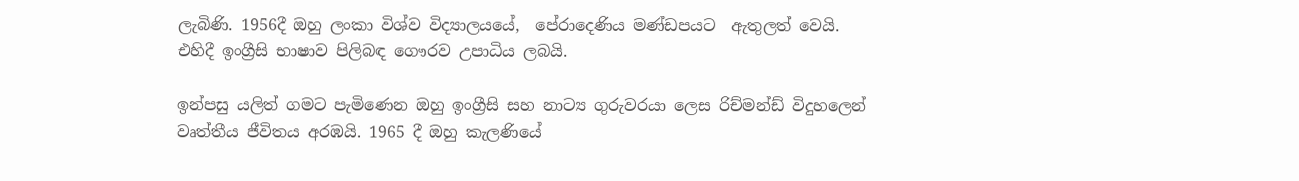ලැබිණි. 1956දී ඔහු ලංකා විශ්ව විද්‍යාලයයේ,  පේරාදෙණිය මණ්ඩපයට  ඇතුලත් වෙයි. එහිදී ඉංග්‍රීසි භාෂාව පිලිබඳ ගෞරව උපාධිය ලබයි.

ඉන්පසු යලිත් ගමට පැමිණෙන ඔහු ඉංග්‍රීසි සහ නාට්‍ය ගුරුවරයා ලෙස රිච්මන්ඩ් විදුහලෙන් වෘත්තීය ජීවිතය අරඹයි. 1965 දී ඔහු කැලණියේ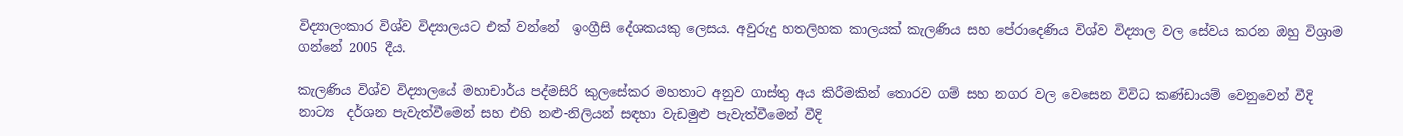විද්‍යාලංකාර විශ්ව විද්‍යාලයට එක් වන්නේ  ඉංග්‍රීසි දේශකයකු ලෙසය. අවුරුදු හතලිහක කාලයක් කැලණිය සහ පේරාදෙණිය විශ්ව විද්‍යාල වල සේවය කරන ඔහු විශ්‍රාම ගන්නේ 2005 දීය.

කැලණිය විශ්ව විද්‍යාලයේ මහාචාර්ය පද්මසිරි කුලසේකර මහතාට අනුව ගාස්තු අය කිරීමකින් තොරව ගම් සහ නගර වල වෙසෙන විවිධ කණ්ඩායම් වෙනුවෙන් වීදි නාට්‍ය  දර්ශන පැවැත්වීමෙන් සහ එහි නළු-නිලියන් සඳහා වැඩමුළු පැවැත්වීමෙන් වීදි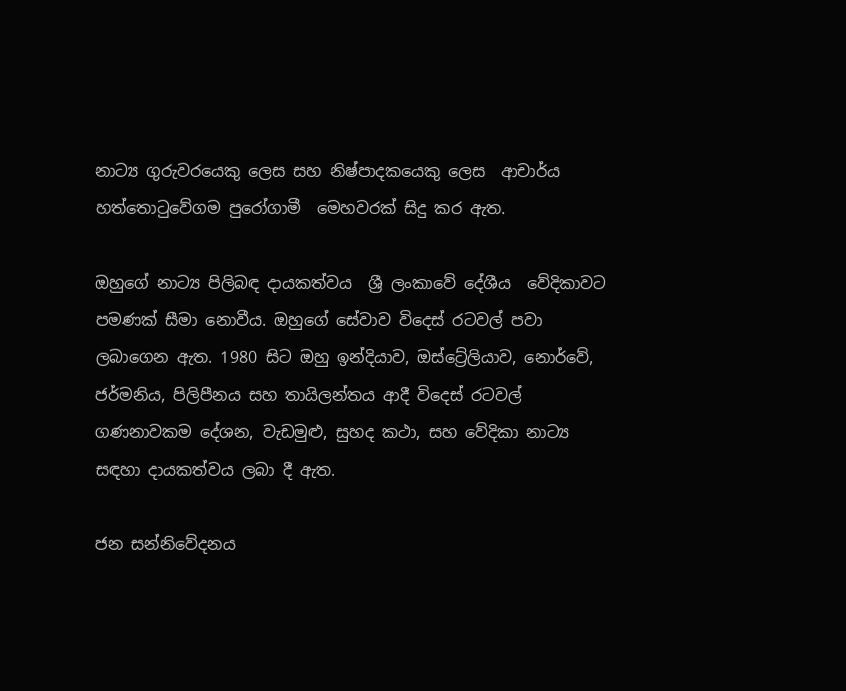නාට්‍ය ගුරුවරයෙකු ලෙස සහ නිෂ්පාදකයෙකු ලෙස  ආචාර්ය හත්තොටුවේගම පුරෝගාමී  මෙහවරක් සිදු කර ඇත.

ඔහුගේ නාට්‍ය පිලිබඳ දායකත්වය  ශ්‍රී ලංකාවේ දේශීය  වේදිකාවට  පමණක් සීමා නොවීය. ඔහුගේ සේවාව විදෙස් රටවල් පවා ලබාගෙන ඇත. 1980 සිට ඔහු ඉන්දියාව, ඔස්ට්‍රේලියාව, නොර්වේ, ජර්මනිය, පිලිපීනය සහ තායිලන්තය ආදී විදෙස් රටවල් ගණනාවකම දේශන, වැඩමුළු, සුහද කථා, සහ වේදිකා නාට්‍ය සඳහා දායකත්වය ලබා දී ඇත.

ජන සන්නිවේදනය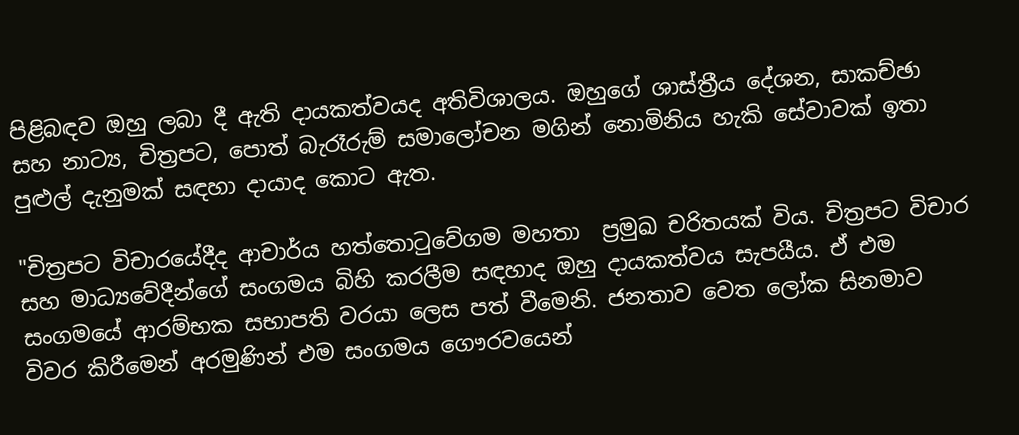පිළිබඳව ඔහු ලබා දී ඇති දායකත්වයද අතිවිශාලය. ඔහුගේ ශාස්ත්‍රීය දේශන, සාකච්ඡා සහ නාට්‍ය, චිත්‍රපට, පොත් බැරෑරුම් සමාලෝචන මගින් නොමිනිය හැකි සේවාවක් ඉතා පුළුල් දැනුමක් සඳහා දායාද කොට ඇත.

"චිත්‍රපට විචාරයේදීද ආචාර්ය හත්තොටුවේගම මහතා  ප්‍රමුඛ චරිතයක් විය. චිත්‍රපට විචාර සහ මාධ්‍යවේදීන්ගේ සංගමය බිහි කරලීම සඳහාද ඔහු දායකත්වය සැපයීය. ඒ එම සංගමයේ ආරම්භක සභාපති වරයා ලෙස පත් වීමෙනි. ජනතාව වෙත ලෝක සිනමාව විවර කිරීමෙන් අරමුණින් එම සංගමය ගෞරවයෙන්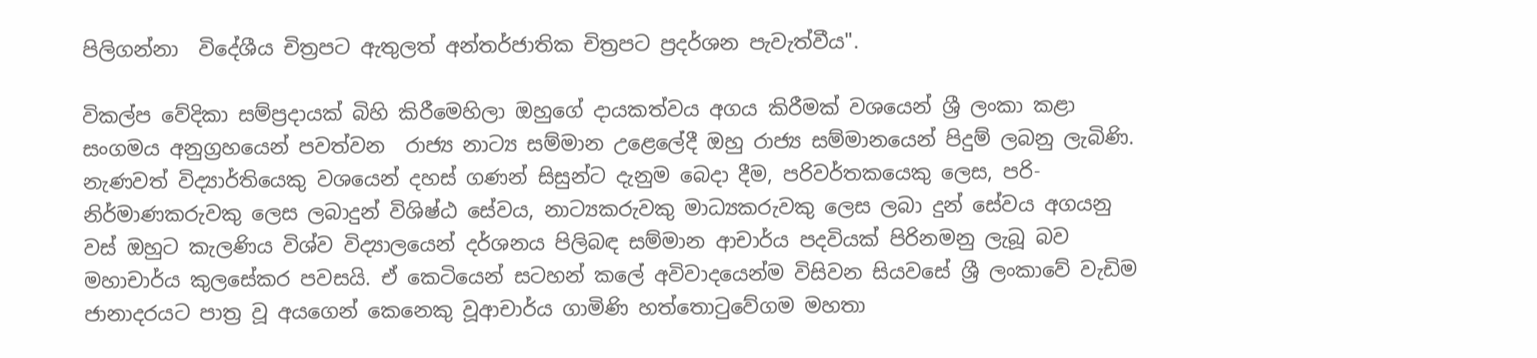පිලිගන්නා  විදේශීය චිත්‍රපට ඇතුලත් අන්තර්ජාතික චිත්‍රපට ප්‍රදර්ශන පැවැත්වීය".

විකල්ප වේදිකා සම්ප්‍රදායක් බිහි කිරීමෙහිලා ඔහුගේ දායකත්වය අගය කිරීමක් වශයෙන් ශ්‍රී ලංකා කළා සංගමය අනුග්‍රහයෙන් පවත්වන  රාජ්‍ය නාට්‍ය සම්මාන උළෙලේදී ඔහු රාජ්‍ය සම්මානයෙන් පිදුම් ලබනු ලැබිණි. නැණවත් විද්‍යාර්තියෙකු වශයෙන් දහස් ගණන් සිසුන්ට දැනුම බෙදා දීම, පරිවර්තකයෙකු ලෙස, පරි-නිර්මාණකරුවකු ලෙස ලබාදුන් විශිෂ්ඨ සේවය, නාට්‍යකරුවකු මාධ්‍යකරුවකු ලෙස ලබා දුන් සේවය අගයනු වස් ඔහුට කැලණිය විශ්ව විද්‍යාලයෙන් දර්ශනය පිලිබඳ සම්මාන ආචාර්ය පදවියක් පිරිනමනු ලැබූ බව මහාචාර්ය කුලසේකර පවසයි. ඒ කෙටියෙන් සටහන් කලේ අවිවාදයෙන්ම විසිවන සියවසේ ශ්‍රී ලංකාවේ වැඩිම ජානාදරයට පාත්‍ර වූ අයගෙන් කෙනෙකු වූආචාර්ය ගාමිණි හත්තොටුවේගම මහතා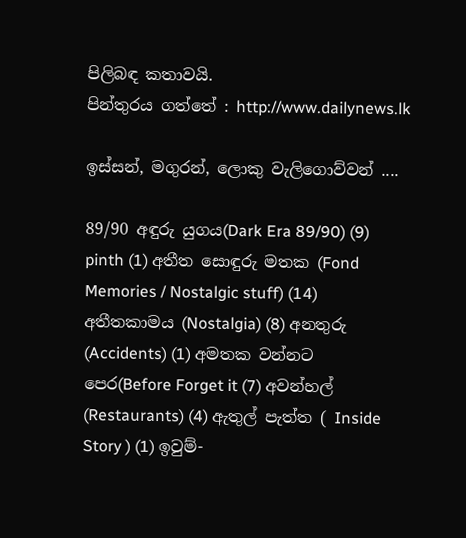පිලිබඳ කතාවයි.
පින්තුරය ගත්තේ : http://www.dailynews.lk

ඉස්සන්, මගුරන්, ලොකු වැලිගොව්වන් ....

89/90 අඳුරු යුගය(Dark Era 89/90) (9) pinth (1) අතීත සොඳුරු මතක (Fond Memories / Nostalgic stuff) (14) අතීතකාමය (Nostalgia) (8) අනතුරු (Accidents) (1) අමතක වන්නට පෙර(Before Forget it (7) අවන්හල් (Restaurants) (4) ඇතුල් පැත්ත ( Inside Story ) (1) ඉවුම්-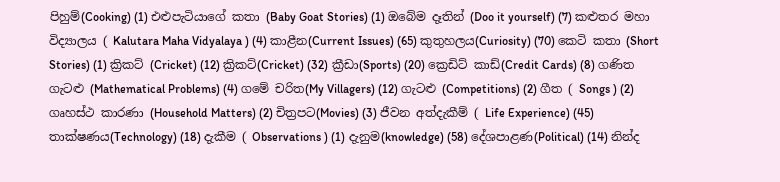පිහුම්(Cooking) (1) එළුපැටියාගේ කතා (Baby Goat Stories) (1) ඔබේම දෑතින් (Doo it yourself) (7) කළුතර මහා විද්‍යාලය ( Kalutara Maha Vidyalaya ) (4) කාළීන(Current Issues) (65) කුතුහලය(Curiosity) (70) කෙටි කතා (Short Stories) (1) ක්‍රිකට් (Cricket) (12) ක්‍රිකට්(Cricket) (32) ක්‍රීඩා(Sports) (20) ක්‍රෙඩිට් කාඩ්(Credit Cards) (8) ගණිත ගැටළු (Mathematical Problems) (4) ගමේ චරිත(My Villagers) (12) ගැටළු (Competitions) (2) ගීත ( Songs ) (2) ගෘහස්ථ කාරණා (Household Matters) (2) චිත්‍රපට(Movies) (3) ජීවන අත්දැකීම් ( Life Experience) (45) තාක්ෂණය(Technology) (18) දැකීම ( Observations ) (1) දැනුම(knowledge) (58) දේශපාළණ(Political) (14) නින්ද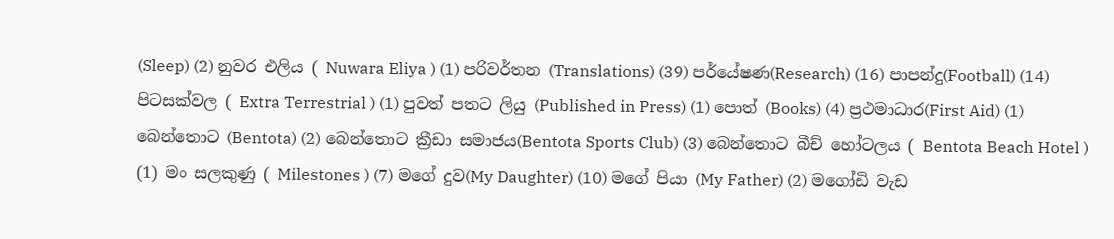(Sleep) (2) නුවර එලිය ( Nuwara Eliya ) (1) පරිවර්තන (Translations) (39) පර්යේෂණ(Research) (16) පාපන්දු(Football) (14) පිටසක්වල ( Extra Terrestrial ) (1) පුවත් පතට ලියු (Published in Press) (1) පොත් (Books) (4) ප්‍රථමාධාර(First Aid) (1) බෙන්තොට (Bentota) (2) බෙන්තොට ක්‍රීඩා සමාජය(Bentota Sports Club) (3) බෙන්තොට බීච් හෝටලය ( Bentota Beach Hotel ) (1) මං සලකුණු ( Milestones ) (7) මගේ දුව(My Daughter) (10) මගේ පියා (My Father) (2) මගෝඩි වැඩ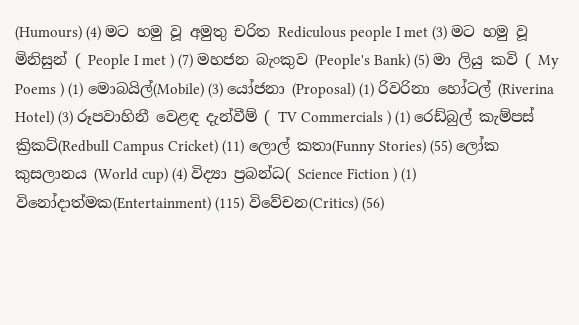(Humours) (4) මට හමු වූ අමුතු චරිත Rediculous people I met (3) මට හමු වූ මිනිසුන් ( People I met ) (7) මහජන බැංකුව (People's Bank) (5) මා ලියු කවි ( My Poems ) (1) මොබයිල්(Mobile) (3) යෝජනා (Proposal) (1) රිවරිනා හෝටල් (Riverina Hotel) (3) රූපවාහිනී වෙළඳ දැන්වීම් ( TV Commercials ) (1) රෙඩ්බුල් කැම්පස් ක්‍රිකට්(Redbull Campus Cricket) (11) ලොල් කතා(Funny Stories) (55) ලෝක කුසලානය (World cup) (4) විද්‍යා ප්‍රබන්ධ( Science Fiction ) (1) විනෝදාත්මක(Entertainment) (115) විවේචන(Critics) (56)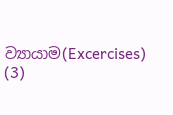ව්‍යායාම(Excercises) (3)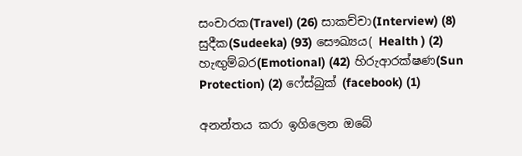සංචාරක(Travel) (26) සාකච්චා(Interview) (8) සුදීක(Sudeeka) (93) සෞඛ්‍යය( Health ) (2) හැඟුම්බර(Emotional) (42) හිරුආරක්ෂණ(Sun Protection) (2) ෆේස්බුක් (facebook) (1)

අනන්තය කරා ඉගිලෙන ඔබේ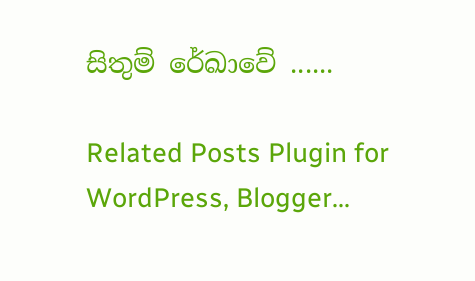සිතුම් රේඛාවේ ......

Related Posts Plugin for WordPress, Blogger...